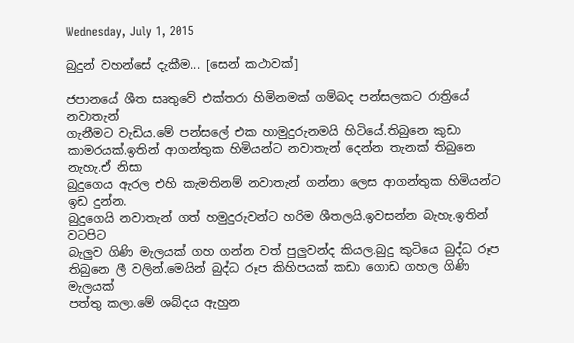Wednesday, July 1, 2015

බුදුන් වහන්සේ දැකීම... [සෙන් කථාවක්]

ජපානයේ ශීත සෘතුවේ එක්තරා හිමිනමක් ගම්බද පන්සලකට රාත්‍රියේ නවාතැන්
ගැනීමට වැඩිය.මේ පන්සලේ එක හාමුදුරුනමයි හිටියේ.තිබුනෙ කුඩා
කාමරයක්.ඉතින් ආගන්තුක හිමියන්ට නවාතැන් දෙන්න තැනක් තිබුනෙ නැහැ.ඒ නිසා
බුදුගෙය ඇරල එහි කැමතිනම් නවාතැන් ගන්නා ලෙස ආගන්තුක හිමියන්ට ඉඩ දුන්න.
බුදුගෙයි නවාතැන් ගත් හමුදුරුවන්ට හරිම ශීතලයි.ඉවසන්න බැහැ.ඉතින් වටපිට
බැලුව ගිණි මැලයක් ගහ ගන්න වත් පුලුවන්ද කියල.බුදු කුටියෙ බුද්ධ රූප
තිබුනෙ ලී වලින්.මෙයින් බුද්ධ රූප කිහිපයක් කඩා ගොඩ ගහල ගිණි මැලයක්
පත්තු කලා.මේ ශබ්දය ඇහුන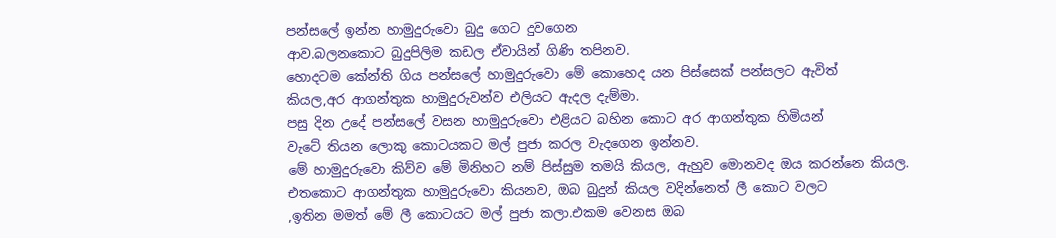පන්සලේ ඉන්න හාමුදුරුවො බුදු ගෙට දුවගෙන
ආව.බලනකොට බුදුපිලිම කඩල ඒවායින් ගිණි තපිනව.
හොදටම කේන්ති ගිය පන්සලේ හාමුදුරුවො මේ කොහෙද යන පිස්සෙක් පන්සලට ඇවිත්
කියල,අර ආගන්තුක හාමුදුරුවන්ව එලියට ඇදල දැම්මා.
පසු දින උදේ පන්සලේ වසන හාමුදුරුවො එළියට බහින කොට අර ආගන්තුක හිමියන්
වැටේ තියන ලොකු කොටයකට මල් පුජා කරල වැදගෙන ඉන්නව.
මේ හාමුදුරුවො කිව්ව මේ මිනිහට නම් පිස්සුම තමයි කියල, ඇහුව මොනවද ඔය කරන්නෙ කියල.
එතකොට ආගන්තුක හාමුදුරුවො කියනව, ඔබ බුදුන් කියල වදින්නෙත් ලී කොට වලට
,ඉතින මමත් මේ ලී කොටයට මල් පුජා කලා.එකම වෙනස ඔබ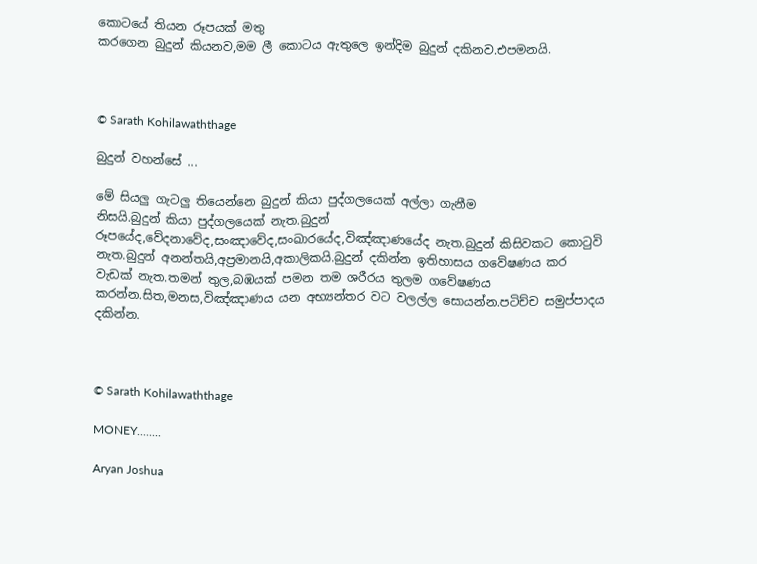කොටයේ තියන රූපයක් මතු
කරගෙන බුදුන් කියනව,මම ලී කොටය ඇතුලෙ ඉන්දිම බුදුන් දකිනව.එපමනයි.



© Sarath Kohilawaththage

බුදුන් වහන්සේ ...

මේ සියලු ගැටලු තියෙන්නෙ බුදුන් කියා පුද්ගලයෙක් අල්ලා ගැනීම
නිසයි.බුදුන් කියා පුද්ගලයෙක් නැත.බුදුන්
රූපයේද,වේදනාවේද,සංඤාවේද,සංඛාරයේද,විඤ්ඤාණයේද නැත.බුදුන් කිසිවකට කොටුවි
නැත.බුදුන් අනන්තයි,අප්‍රමානයි,අකාලිකයි.බුදුන් දකින්න ඉතිහාසය ගවේෂණය කර
වැඩක් නැත.තමන් තුල,බඹයක් පමන තම ශරීරය තුලම ගවේෂණය
කරන්න.සිත,මනස,විඤ්ඤාණය යන අභ්‍යන්තර වට වලල්ල සොයන්න.පටිච්ච සමුප්පාදය
දකින්න.



© Sarath Kohilawaththage

MONEY........

Aryan Joshua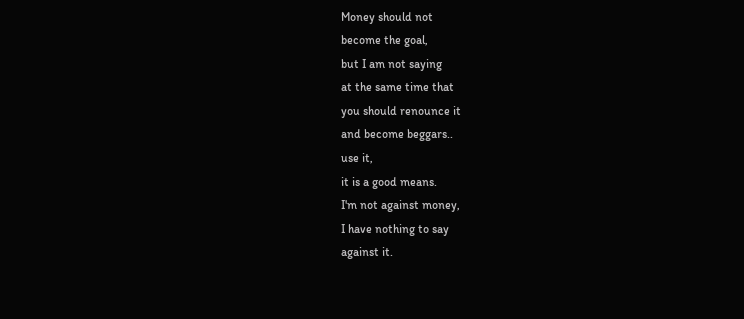Money should not
become the goal,
but I am not saying
at the same time that
you should renounce it
and become beggars..
use it,
it is a good means.
I'm not against money,
I have nothing to say
against it.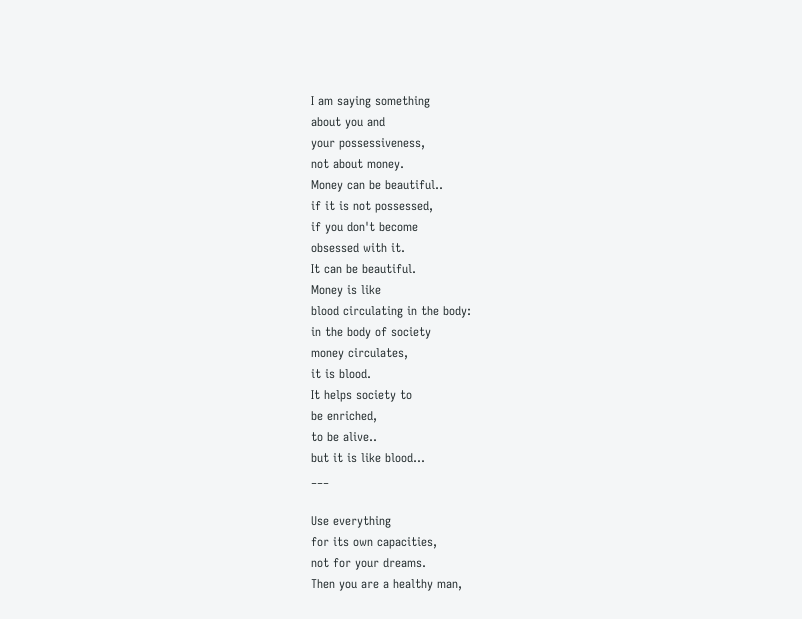I am saying something
about you and
your possessiveness,
not about money.
Money can be beautiful..
if it is not possessed,
if you don't become
obsessed with it.
It can be beautiful.
Money is like
blood circulating in the body:
in the body of society
money circulates,
it is blood.
It helps society to
be enriched,
to be alive..
but it is like blood...
___

Use everything
for its own capacities,
not for your dreams.
Then you are a healthy man,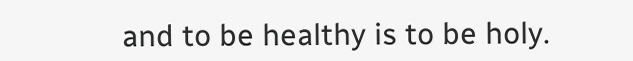and to be healthy is to be holy.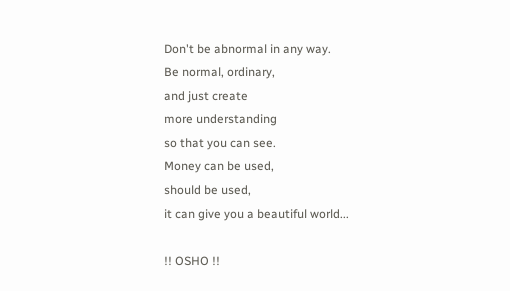Don't be abnormal in any way.
Be normal, ordinary,
and just create
more understanding
so that you can see.
Money can be used,
should be used,
it can give you a beautiful world...

!! OSHO !!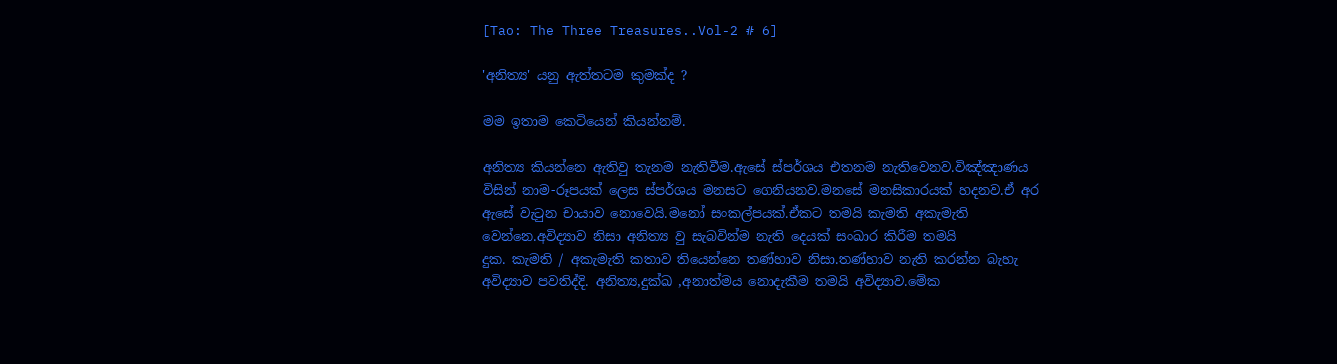[Tao: The Three Treasures..Vol-2 # 6]

'අනිත්‍ය' යනු ඇත්තටම කුමක්ද ?

මම ඉතාම කෙටියෙන් කියන්නම්.

අනිත්‍ය කියන්නෙ ඇතිවු තැනම නැතිවීම.ඇසේ ස්පර්ශය එතනම නැතිවෙනව.විඤ්ඤාණය
විසින් නාම-රූපයක් ලෙස ස්පර්ශය මනසට ගෙනියනව.මනසේ මනසිකාරයක් හදනව.ඒ අර
ඇසේ වැටුන චායාව නොවෙයි.මනෝ සංකල්පයක්.ඒකට තමයි කැමති අකැමැති
වෙන්නෙ.අවිද්‍යාව නිසා අනිත්‍ය වු සැබවින්ම නැති දෙයක් සංඛාර කිරීම තමයි
දුක. කැමති / අකැමැති කතාව තියෙන්නෙ තණ්හාව නිසා.තණ්හාව නැති කරන්න බැහැ
අවිද්‍යාව පවතිද්දි. අනිත්‍ය,දුක්ඛ ,අනාත්මය නොදැකීම තමයි අවිද්‍යාව.මේක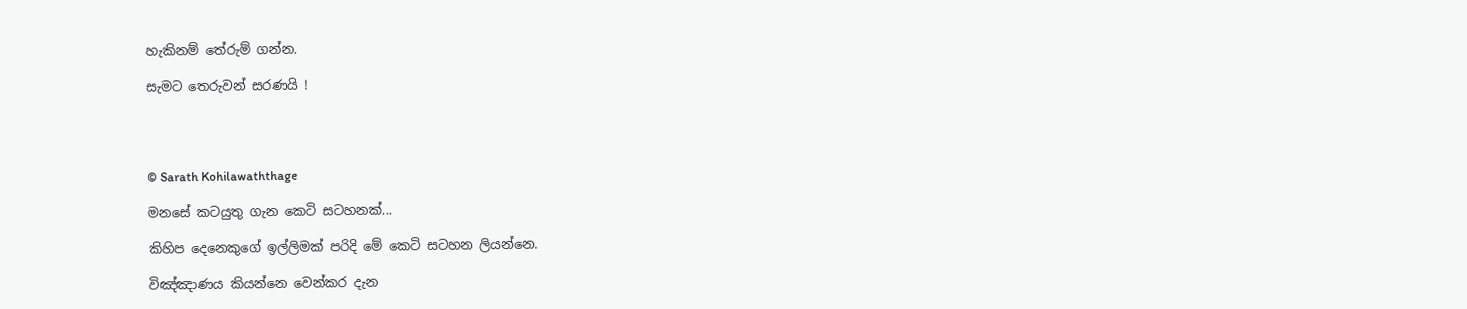හැකිනම් තේරුම් ගන්න.

සැමට තෙරුවන් සරණයි !




© Sarath Kohilawaththage

මනසේ කටයුතු ගැන කෙටි සටහනක්...

කිහිප දෙනෙකුගේ ඉල්ලිමක් පරිදි මේ කෙටි සටහන ලියන්නෙ.

විඤ්ඤාණය කියන්නෙ වෙන්කර දැන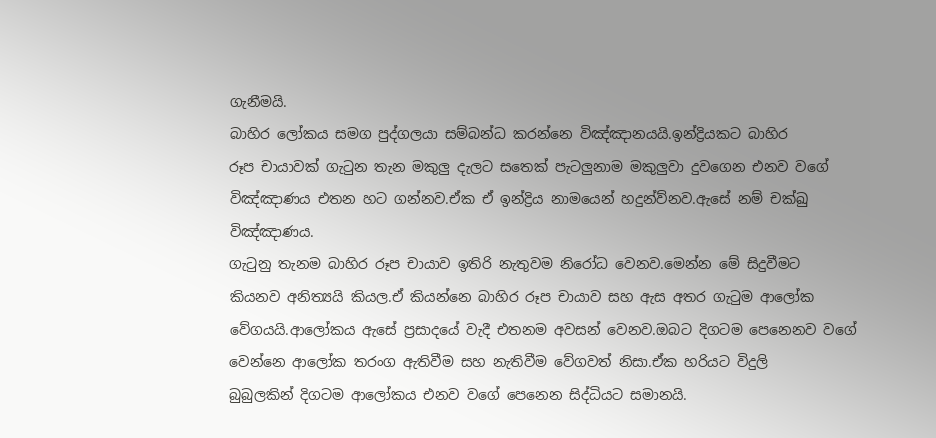ගැනීමයි.
බාහිර ලෝකය සමග පුද්ගලයා සම්බන්ධ කරන්නෙ විඤ්ඤානයයි.ඉන්ද්‍රියකට බාහිර
රූප චායාවක් ගැටුන තැන මකුලු දැලට සතෙක් පැටලුනාම මකුලුවා දුවගෙන එනව වගේ
විඤ්ඤාණය එතන හට ගන්නව.ඒක ඒ ඉන්ද්‍රිය නාමයෙන් හදුන්ව්නව.ඇසේ නම් චක්ඛු
විඤ්ඤාණය.
ගැටුනු තැනම බාහිර රූප චායාව ඉතිරි නැතුවම නිරෝධ වෙනව.මෙන්න මේ සිදුවීමට
කියනව අනිත්‍යයි කියල.ඒ කියන්නෙ බාහිර රූප චායාව සහ ඇස අතර ගැටුම ආලෝක
වේගයයි.ආලෝකය ඇසේ ප්‍රසාදයේ වැදී එතනම අවසන් වෙනව.ඔබට දිගටම පෙනෙනව වගේ
වෙන්නෙ ආලෝක තරංග ඇතිවීම සහ නැතිවීම වේගවත් නිසා.ඒක හරියට විදුලි
බුබුලකින් දිගටම ආලෝකය එනව වගේ පෙනෙන සිද්ධියට සමානයි.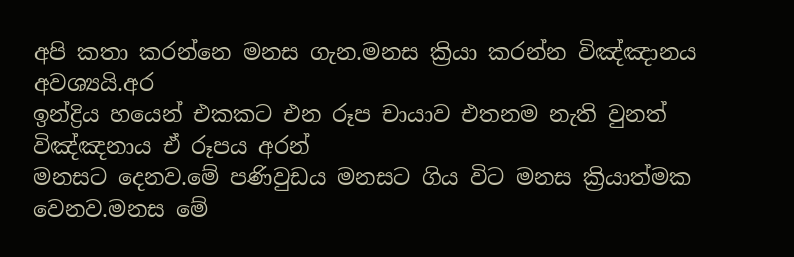අපි කතා කරන්නෙ මනස ගැන.මනස ක්‍රියා කරන්න විඤ්ඤානය අවශ්‍යයි.අර
ඉන්ද්‍රිය හයෙන් එකකට එන රූප චායාව එතනම නැති වුනත් විඤ්ඤනාය ඒ රූපය අරන්
මනසට දෙනව.මේ පණිවුඩය මනසට ගිය විට මනස ක්‍රියාත්මක වෙනව.මනස මේ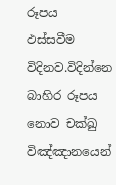රූපය
ඵස්සවීම විදිනව.විදින්නෙ බාහිර රූපය නොව චක්ඛු විඤ්ඤානයෙන්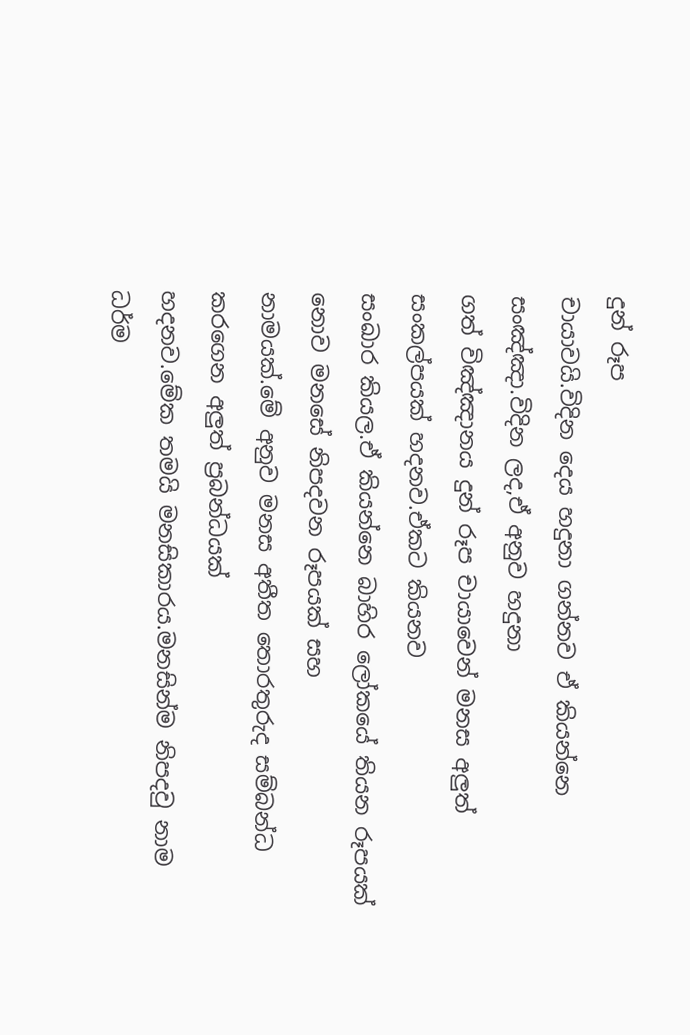දුන් රූප
චායාවයි.විදින දෙය හදුනා ගන්නව ඒ කියන්නෙ සංඤ්ඤා.විදින ලද,ඒ අනුව හදුනා
ගත් විඤ්ඤානය දුන් රූප චායාවෙන් මනස අලුත් සංකල්පයක් හදනව.ඒකට කියනව
සංඛාර කියල.ඒ කියන්නෙ බාහිර ලෝකයේ තියන රූපයක් නොව මනසේ නිපදවන රූපයක් සහ
නාමයක්.මේ අනුව මනස අතීත තොරතුරුද සම්බන්ධ කරගෙන අලුත් ප්‍රබන්ධයක්
හදනව.මේක තමයි මනසිකාරය.මනසින්ම නිපදවු නාම ධර්ම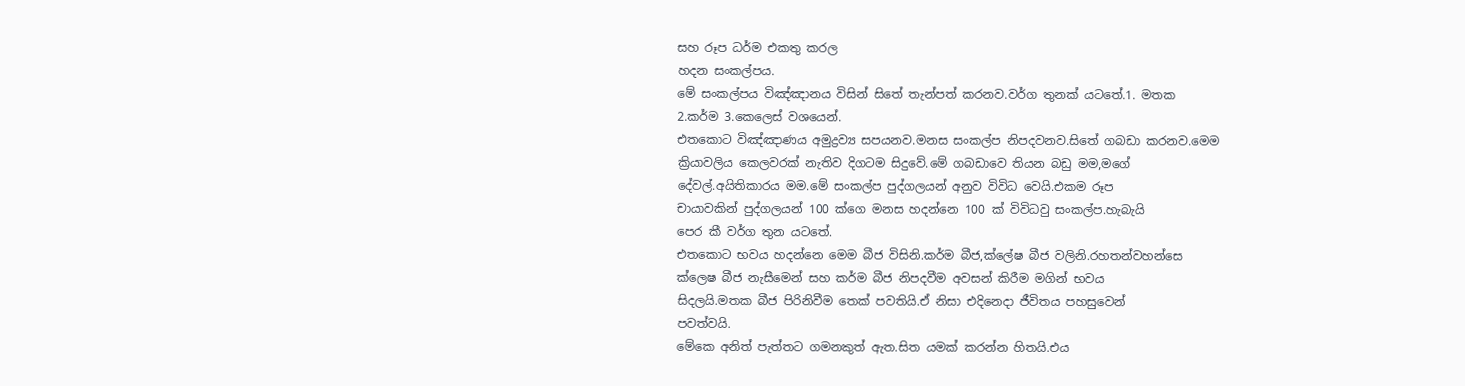සහ රූප ධර්ම එකතු කරල
හදන සංකල්පය.
මේ සංකල්පය විඤ්ඤානය විසින් සිතේ තැන්පත් කරනව.වර්ග තුනක් යටතේ.1. මතක
2.කර්ම 3.කෙලෙස් වශයෙන්.
එතකොට විඤ්ඤාණය අමුද්‍රව්‍ය සපයනව.මනස සංකල්ප නිපදවනව.සිතේ ගබඩා කරනව.මෙම
ක්‍රියාවලිය කෙලවරක් නැතිව දිගටම සිදුවේ.මේ ගබඩාවෙ තියන බඩු මම,මගේ
දේවල්.අයිතිකාරය මම.මේ සංකල්ප පුද්ගලයන් අනුව විවිධ වෙයි.එකම රූප
චායාවකින් පුද්ගලයන් 100 ක්ගෙ මනස හදන්නෙ 100 ක් විවිධවු සංකල්ප.හැබැයි
පෙර කී වර්ග තුන යටතේ.
එතකොට භවය හදන්නෙ මෙම බීජ විසිනි.කර්ම බීජ,ක්ලේෂ බීජ වලිනි.රහතන්වහන්සෙ
ක්ලෙෂ බීජ නැසීමෙන් සහ කර්ම බීජ නිපදවීම අවසන් කිරීම මගින් භවය
සිදලයි.මතක බීජ පිරිනිවීම තෙක් පවතියි.ඒ නිසා එදිනෙදා ජීවිතය පහසුවෙන්
පවත්වයි.
මේකෙ අනිත් පැත්තට ගමනකුත් ඇත.සිත යමක් කරන්න හිතයි.එය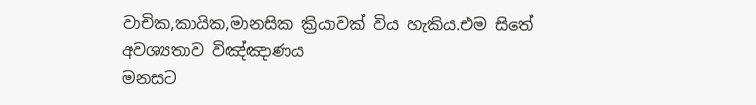වාචික,කායික,මානසික ක්‍රියාවක් විය හැකිය.එම සිතේ අවශ්‍යතාව විඤ්ඤාණය
මනසට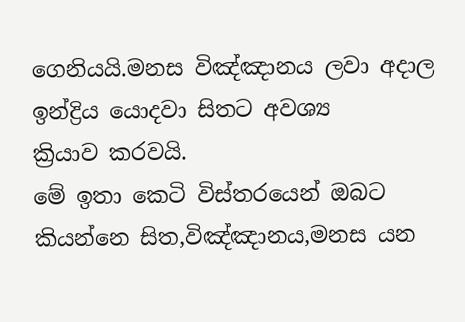ගෙනියයි.මනස විඤ්ඤානය ලවා අදාල ඉන්ද්‍රිය යොදවා සිතට අවශ්‍ය
ක්‍රියාව කරවයි.
මේ ඉතා කෙටි විස්තරයෙන් ඔබට කියන්නෙ සිත,විඤ්ඤානය,මනස යන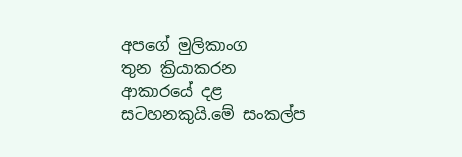අපගේ මුලිකාංග
තුන ක්‍රියාකරන ආකාරයේ දළ සටහනකුයි.මේ සංකල්ප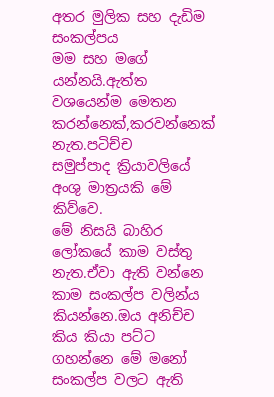අතර මුලික සහ දැඩිම සංකල්පය
මම සහ මගේ යන්නයි.ඇත්ත වශයෙන්ම මෙතන කරන්නෙක්,කරවන්නෙක් නැත.පටිච්ච
සමුප්පාද ක්‍රියාවලියේ අංශු මාත්‍රයකි මේ කිව්වෙ.
මේ නිසයි බාහිර ලෝකයේ කාම වස්තු නැත.ඒවා ඇති වන්නෙ කාම සංකල්ප වලින්ය
කියන්නෙ.ඔය අනිච්ච කිය කියා පට්ට ගහන්නෙ මේ මනෝ සංකල්ප වලට ඇති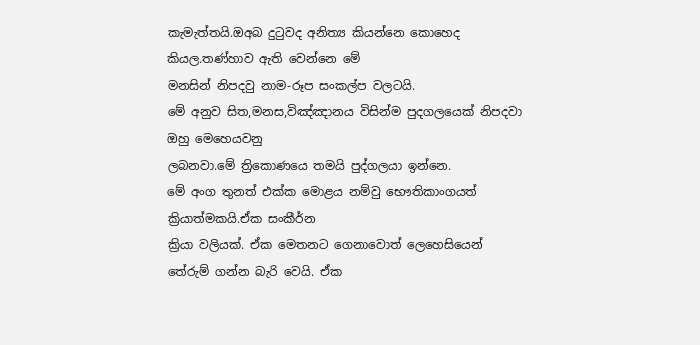කැමැත්තයි.ඔඅබ දුටුවද අනිත්‍ය කියන්නෙ කොහෙද කියල.තණ්හාව ඇති වෙන්නෙ මේ
මනසින් නිපදවු නාම-රූප සංකල්ප වලටයි.
මේ අනුව සිත,මනස,විඤ්ඤානය විසින්ම පුදගලයෙක් නිපදවා ඔහු මෙහෙයවනු
ලබනවා.මේ ත්‍රිකොණයෙ තමයි පුද්ගලයා ඉන්නෙ.
මේ අංග තුනත් එක්ක මොළය නම්වු භෞතිකාංගයත් ක්‍රියාත්මකයි.ඒක සංකීර්න
ක්‍රියා වලියක්. ඒක මෙතනට ගෙනාවොත් ලෙහෙසියෙන් තේරුම් ගන්න බැරි වෙයි. ඒක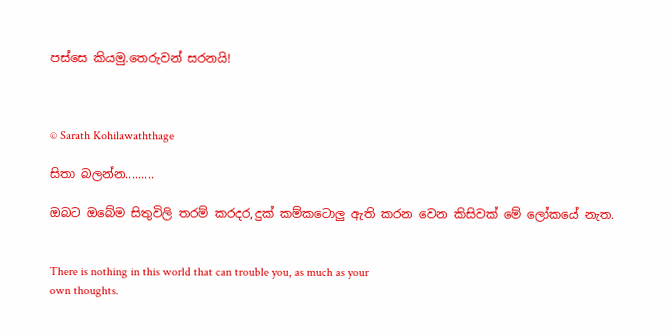පස්සෙ කියමු.තෙරුවන් සරනයි!



© Sarath Kohilawaththage

සිතා බලන්න.........

ඔබට ඔබේම සිතුවිලි තරම් කරදර,දුක් කම්කටොලු ඇති කරන වෙන කිසිවක් මේ ලෝකයේ නැත.


There is nothing in this world that can trouble you, as much as your
own thoughts.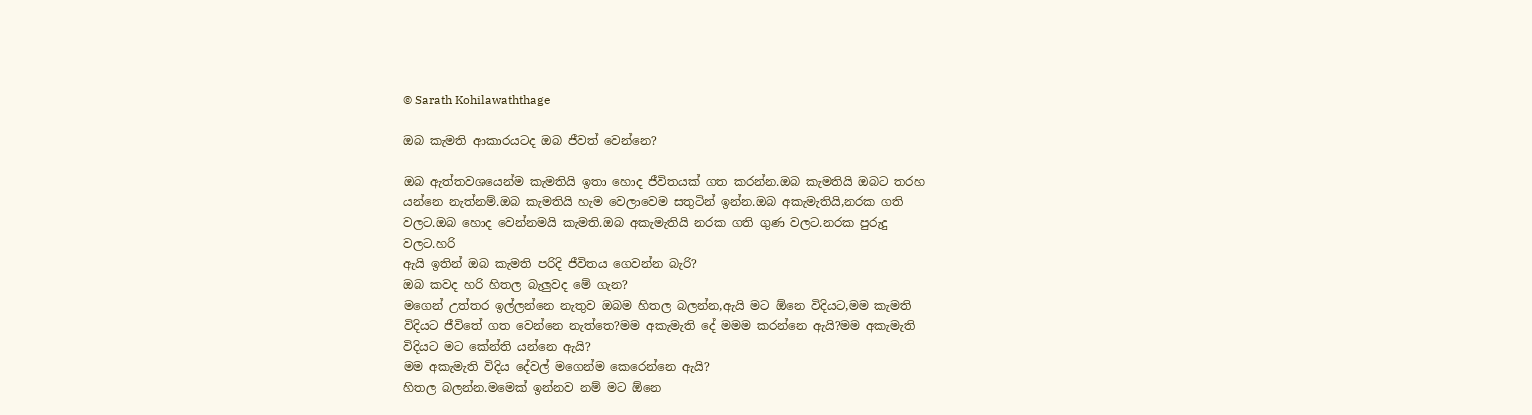© Sarath Kohilawaththage

ඔබ කැමති ආකාරයටද ඔබ ජීවත් වෙන්නෙ?

ඔබ ඇත්තවශයෙන්ම කැමතියි ඉතා හොද ජීවිතයක් ගත කරන්න.ඔබ කැමතියි ඔබට තරහ
යන්නෙ නැත්නම්.ඔබ කැමතියි හැම වෙලාවෙම සතුටින් ඉන්න.ඔබ අකැමැතියි,නරක ගති
වලට.ඔබ හොද වෙන්නමයි කැමති.ඔබ අකැමැතියි නරක ගති ගුණ වලට.නරක පුරුදු
වලට.හරි
ඇයි ඉතින් ඔබ කැමති පරිදි ජීවිතය ගෙවන්න බැරි?
ඔබ කවද හරි හිතල බැලුවද මේ ගැන?
මගෙන් උත්තර ඉල්ලන්නෙ නැතුව ඔබම හිතල බලන්න,ඇයි මට ඕනෙ විදියට,මම කැමති
විදියට ජීවිතේ ගත වෙන්නෙ නැත්තෙ?මම අකැමැති දේ මමම කරන්නෙ ඇයි?මම අකැමැති
විදියට මට කේන්ති යන්නෙ ඇයි?
මම අකැමැති විදිය දේවල් මගෙන්ම කෙරෙන්නෙ ඇයි?
හිතල බලන්න.මමෙක් ඉන්නව නම් මට ඕනෙ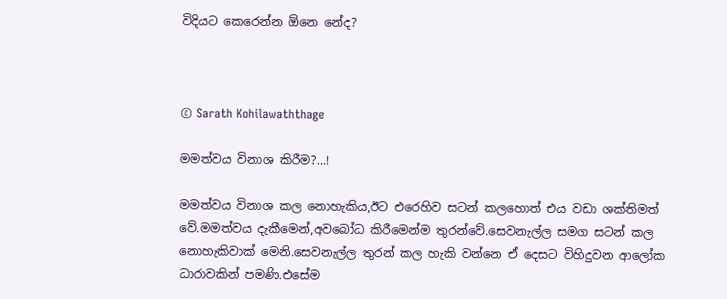විදියට කෙරෙන්න ඕනෙ නේද?



© Sarath Kohilawaththage

මමත්වය විනාශ කිරීම?...!

මමත්වය විනාශ කල නොහැකිය,ඊට එරෙහිව සටන් කලහොත් එය වඩා ශක්තිමත්
වේ.මමත්වය දැකීමෙන්,අවබෝධ කිරීමෙන්ම තුරන්වේ.සෙවනැල්ල සමග සටන් කල
නොහැකිවාක් මෙනි.සෙවනැල්ල තුරන් කල හැකි වන්නෙ ඒ දෙසට විහිදුවන ආලෝක
ධාරාවකින් පමණි.එසේම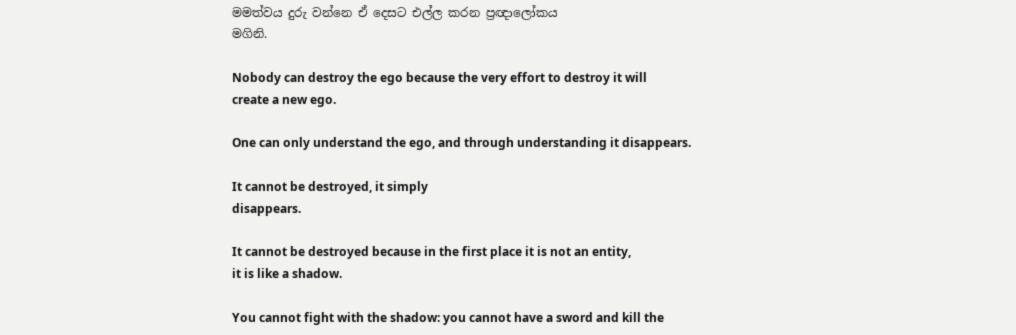මමත්වය දුරු වන්නෙ ඒ දෙසට එල්ල කරන ප්‍රඥාලෝකය
මගිනි.

Nobody can destroy the ego because the very effort to destroy it will
create a new ego.

One can only understand the ego, and through understanding it disappears.

It cannot be destroyed, it simply
disappears.

It cannot be destroyed because in the first place it is not an entity,
it is like a shadow.

You cannot fight with the shadow: you cannot have a sword and kill the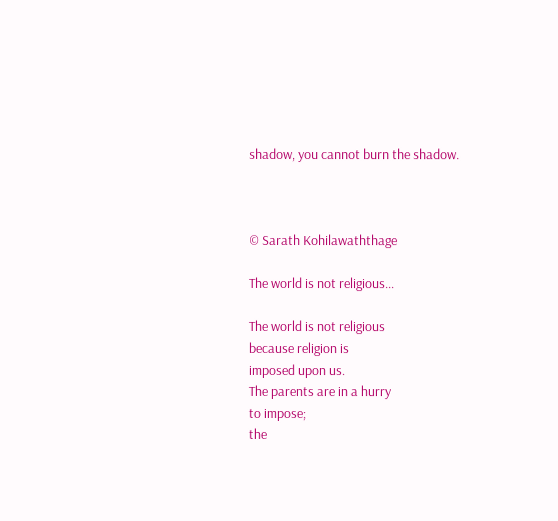shadow, you cannot burn the shadow.



© Sarath Kohilawaththage

The world is not religious...

The world is not religious
because religion is
imposed upon us.
The parents are in a hurry
to impose;
the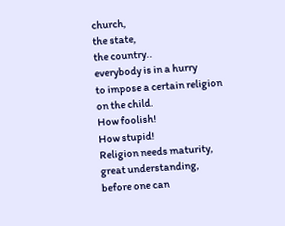church,
the state,
the country..
everybody is in a hurry
to impose a certain religion
on the child.
How foolish!
How stupid!
Religion needs maturity,
great understanding,
before one can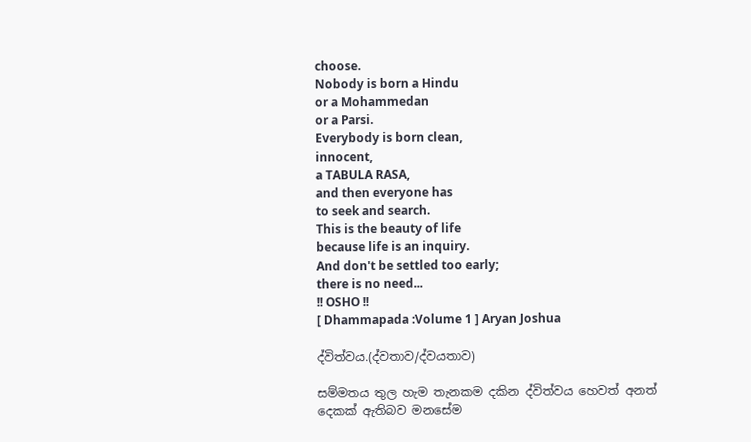choose.
Nobody is born a Hindu
or a Mohammedan
or a Parsi.
Everybody is born clean,
innocent,
a TABULA RASA,
and then everyone has
to seek and search.
This is the beauty of life
because life is an inquiry.
And don't be settled too early;
there is no need...
!! OSHO !!
[ Dhammapada :Volume 1 ] Aryan Joshua

ද්විත්වය.(ද්වතාව/ද්වයතාව)

සම්මතය තුල හැම තැනකම දකින ද්විත්වය හෙවත් අනත් දෙකක් ඇතිබව මනසේම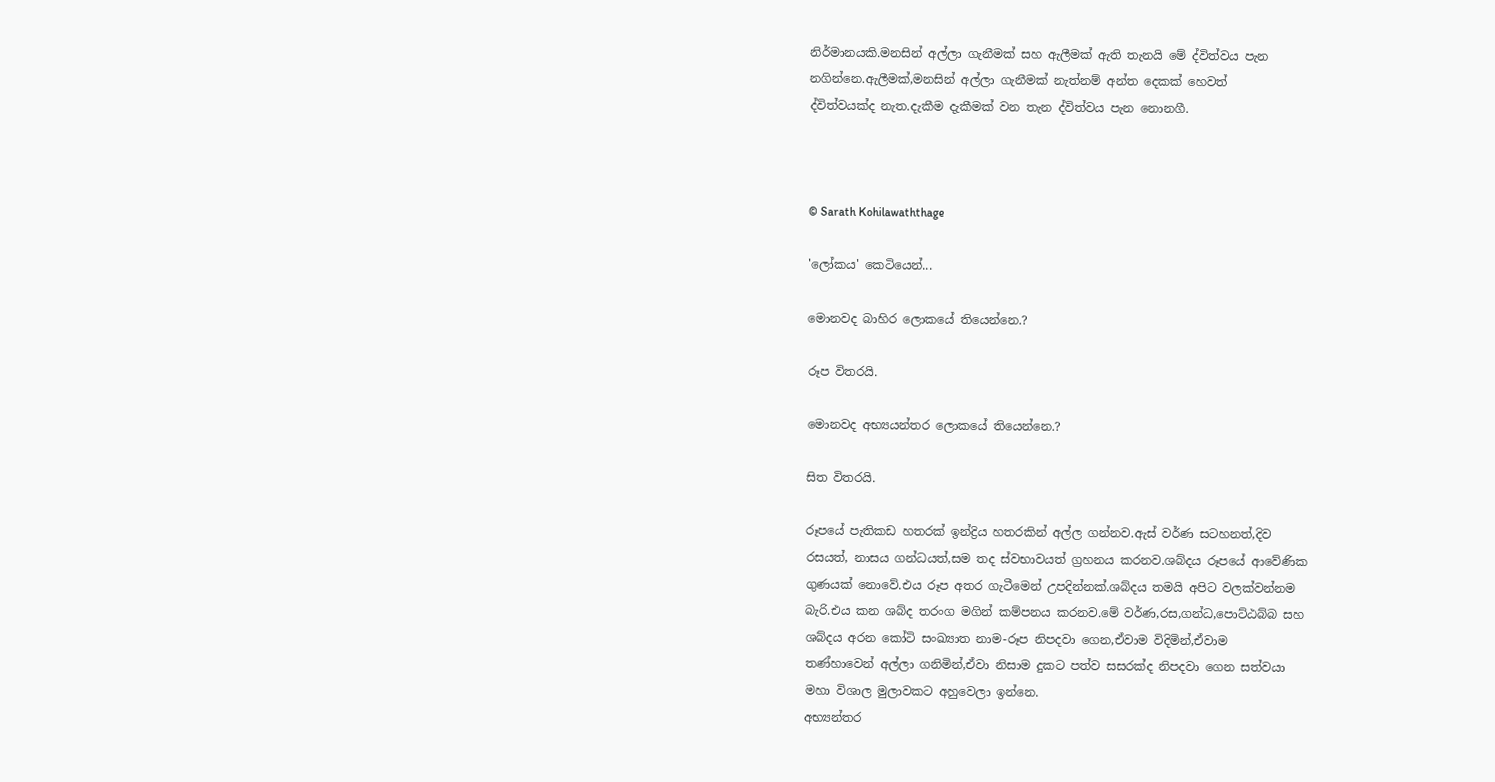නිර්මානයකි.මනසින් අල්ලා ගැනීමක් සහ ඇලීමක් ඇති තැනයි මේ ද්විත්වය පැන
නගින්නෙ.ඇලීමක්,මනසින් අල්ලා ගැනීමක් නැත්නම් අන්ත දෙකක් හෙවත්
ද්විත්වයක්ද නැත.දැකීම දැකීමක් වන තැන ද්විත්වය පැන නොනගී.



© Sarath Kohilawaththage

'ලෝකය' කෙටියෙන්...

මොනවද බාහිර ලොකයේ තියෙන්නෙ.?

රූප විතරයි.

මොනවද අභ්‍යයන්තර ලොකයේ තියෙන්නෙ.?

සිත විතරයි.

රූපයේ පැතිකඩ හතරක් ඉන්ද්‍රිය හතරකින් අල්ල ගන්නව.ඇස් වර්ණ සටහනත්,දිව
රසයත්, නාසය ගන්ධයත්,සම තද ස්වභාවයත් ග්‍රහනය කරනව.ශබ්දය රූපයේ ආවේණික
ගුණයක් නොවේ.එය රූප අතර ගැටීමෙන් උපදින්නක්.ශබ්දය තමයි අපිට වලක්වන්නම
බැරි.එය කන ශබ්ද තරංග මගින් කම්පනය කරනව.මේ වර්ණ,රස,ගන්ධ,පොට්ඨබ්බ සහ
ශබ්දය අරන කෝටි සංඛ්‍යාත නාම-රූප නිපදවා ගෙන,ඒවාම විදිමින්,ඒවාම
තණ්හාවෙන් අල්ලා ගනිමින්,ඒවා නිසාම දුකට පත්ව සසරක්ද නිපදවා ගෙන සත්වයා
මහා විශාල මුලාවකට අහුවෙලා ඉන්නෙ.
අභ්‍යන්තර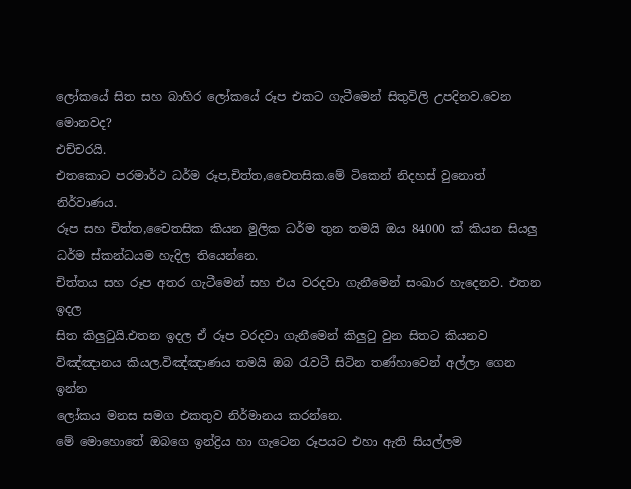ලෝකයේ සිත සහ බාහිර ලෝකයේ රූප එකට ගැටීමෙන් සිතුවිලි උපදිනව.වෙන මොනවද?
එච්චරයි.
එතකොට පරමාර්ථ ධර්ම රූප,චිත්ත,චෛතසික.මේ ටිකෙන් නිදහස් වුනොත් නිර්වාණය.
රූප සහ චිත්ත,චෛතසික කියන මුලික ධර්ම තුන තමයි ඔය 84000 ක් කියන සියලු
ධර්ම ස්කන්ධයම හැදිල තියෙන්නෙ.
චිත්තය සහ රූප අතර ගැටීමෙන් සහ එය වරදවා ගැනීමෙන් සංඛාර හැදෙනව. එතන ඉදල
සිත කිලුටුයි.එතන ඉදල ඒ රූප වරදවා ගැනීමෙන් කිලුටු වුන සිතට කියනව
විඤ්ඤානය කියල.විඤ්ඤාණය තමයි ඔබ රැවටී සිටින තණ්හාවෙන් අල්ලා ගෙන ඉන්න
ලෝකය මනස සමග එකතුව නිර්මානය කරන්නෙ.
මේ මොහොතේ ඔබගෙ ඉන්ද්‍රිය හා ගැටෙන රූපයට එහා ඇති සියල්ලම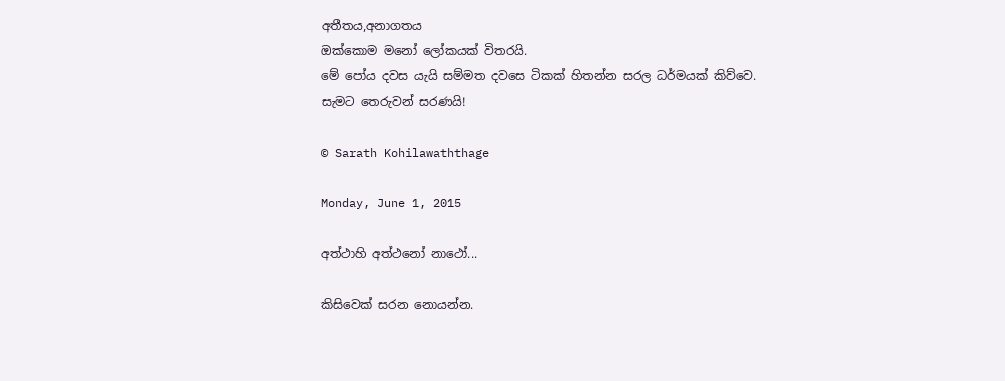අතීතය,අනාගතය
ඔක්කොම මනෝ ලෝකයක් විතරයි.
මේ පෝය දවස යැයි සම්මත දවසෙ ටිකක් හිතන්න සරල ධර්මයක් කිව්වෙ.
සැමට තෙරුවන් සරණයි!

© Sarath Kohilawaththage

Monday, June 1, 2015

අත්ථාහි අත්ථනෝ නාථෝ...

කිසිවෙක් සරන නොයන්න.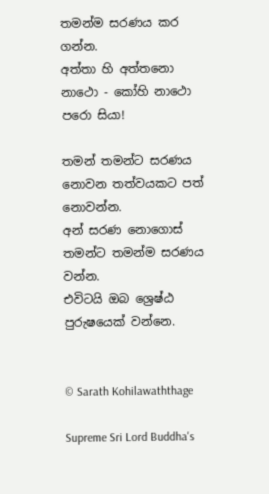තමන්ම සරණය කර ගන්න.
අත්තා හි අත්තනො නාථො - කෝහි නාථො පරො සියා!

තමන් තමන්ට සරණය නොවන තත්වයකට පත් නොවන්න.
අන් සරණ නොගොස් තමන්ට තමන්ම සරණය වන්න.
එවිටයි ඔබ ශ්‍රෙෂ්ඨ පුරුෂයෙක් වන්නෙ.


© Sarath Kohilawaththage

Supreme Sri Lord Buddha's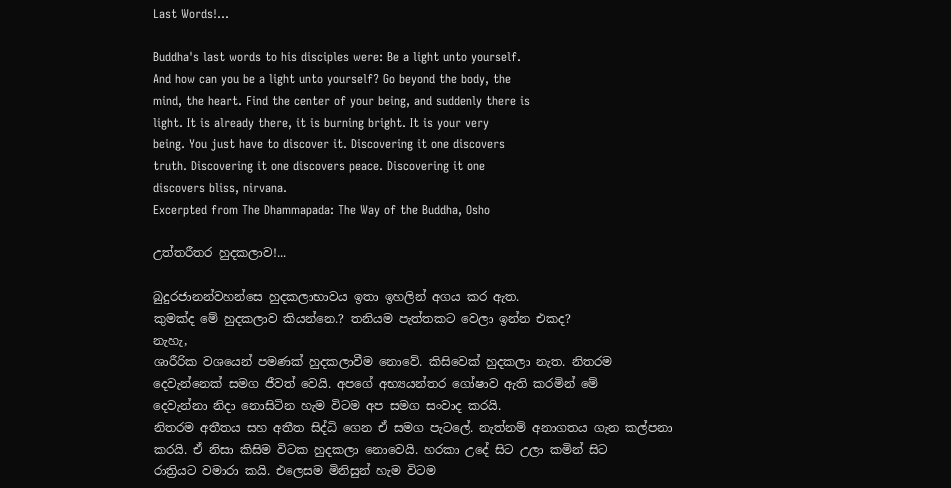Last Words!...

Buddha's last words to his disciples were: Be a light unto yourself.
And how can you be a light unto yourself? Go beyond the body, the
mind, the heart. Find the center of your being, and suddenly there is
light. It is already there, it is burning bright. It is your very
being. You just have to discover it. Discovering it one discovers
truth. Discovering it one discovers peace. Discovering it one
discovers bliss, nirvana.
Excerpted from The Dhammapada: The Way of the Buddha, Osho

උත්තරීතර හුදකලාව!...

බුදුරජානන්වහන්සෙ හුදකලාභාවය ඉතා ඉහලින් අගය කර ඇත.
කුමක්ද මේ හුදකලාව කියන්නෙ.? තනියම පැත්තකට වෙලා ඉන්න එකද?
නැහැ,
ශාරීරික වශයෙන් පමණක් හුදකලාවීම නොවේ. කිසිවෙක් හුදකලා නැත. නිතරම
දෙවැන්නෙක් සමග ජීවත් වෙයි. අපගේ අභ්‍යයන්තර ගෝෂාව ඇති කරමින් මේ
දෙවැන්නා නිදා නොසිටින හැම විටම අප සමග සංවාද කරයි.
නිතරම අතීතය සහ අතීත සිද්ධි ගෙන ඒ සමග පැටලේ. නැත්නම් අනාගතය ගැන කල්පනා
කරයි. ඒ නිසා කිසිම විටක හුදකලා නොවෙයි. හරකා උදේ සිට උලා කමින් සිට
රාත්‍රියට වමාරා කයි. එලෙසම මිනිසුන් හැම විටම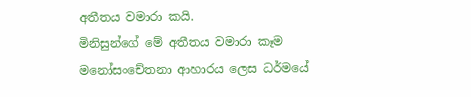අතීතය වමාරා කයි.
මිනිසුන්ගේ මේ අතීතය වමාරා කෑම මනෝසංචේතනා ආහාරය ලෙස ධර්මයේ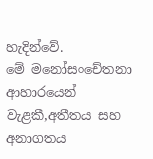හැදින්වේ.
මේ මනෝසංචේතනා ආහාරයෙන් වැළකී,අතීතය සහ අනාගතය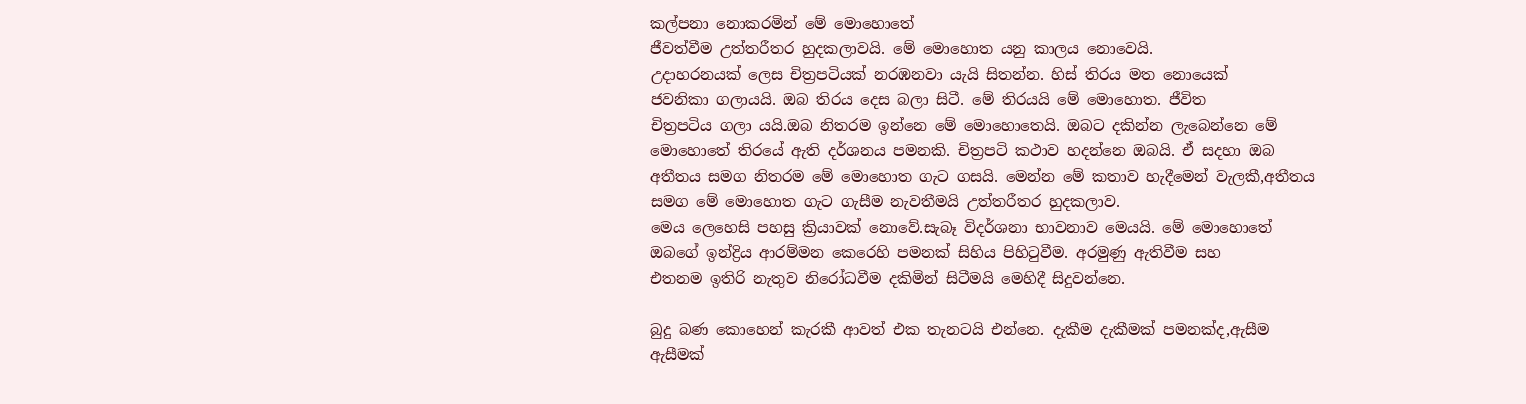කල්පනා නොකරමින් මේ මොහොතේ
ජීවත්වීම උත්තරීතර හුදකලාවයි. මේ මොහොත යනු කාලය නොවෙයි.
උදාහරනයක් ලෙස චිත්‍රපටියක් නරඹනවා යැයි සිතන්න. හිස් තිරය මත නොයෙක්
ජවනිකා ගලායයි. ඔබ තිරය දෙස බලා සිටී. මේ තිරයයි මේ මොහොත. ජීවිත
චිත්‍රපටිය ගලා යයි.ඔබ නිතරම ඉන්නෙ මේ මොහොතෙයි. ඔබට දකින්න ලැබෙන්නෙ මේ
මොහොතේ තිරයේ ඇති දර්ශනය පමනකි. චිත්‍රපටි කථාව හදන්නෙ ඔබයි. ඒ සදහා ඔබ
අතීතය සමග නිතරම මේ මොහොත ගැට ගසයි. මෙන්න මේ කතාව හැදීමෙන් වැලකී,අතීතය
සමග මේ මොහොත ගැට ගැසීම නැවතීමයි උත්තරීතර හුදකලාව.
මෙය ලෙහෙසි පහසු ක්‍රියාවක් නොවේ.සැබෑ විදර්ශනා භාවනාව මෙයයි. මේ මොහොතේ
ඔබගේ ඉන්ද්‍රිය ආරම්මන කෙරෙහි පමනක් සිහිය පිහිටුවීම. අරමුණු ඇතිවීම සහ
එතනම ඉතිරි නැතුව නිරෝධවීම දකිමින් සිටීමයි මෙහිදී සිදුවන්නෙ.

බුදු බණ කොහෙන් කැරකී ආවත් එක තැනටයි එන්නෙ. දැකීම දැකීමක් පමනක්ද,ඇසීම
ඇසීමක්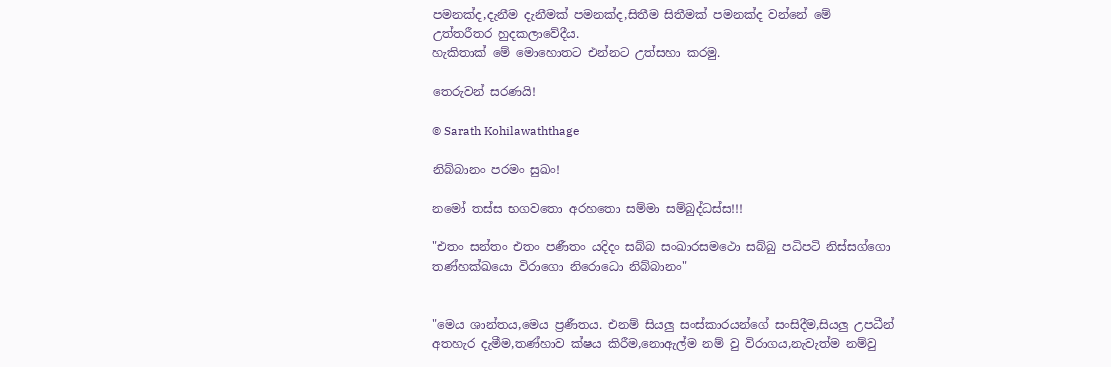පමනක්ද,දැනීම දැනීමක් පමනක්ද,සිතීම සිතීමක් පමනක්ද වන්නේ මේ
උත්තරීතර හුදකලාවේදීය.
හැකිතාක් මේ මොහොතට එන්නට උත්සහා කරමු.

තෙරුවන් සරණයි!

© Sarath Kohilawaththage

නිබ්බානං පරමං සුඛං!

නමෝ තස්ස භගවතො අරහතො සම්මා සම්බුද්ධස්ස!!!

"එතං සන්තං එතං පණීතං යදිදං සබ්බ සංඛාරසමථො සබ්බු පධිපටි නිස්සග්ගො
තණ්හක්ඛයො විරාගො නිරොධො නිබ්බානං"


"මෙය ශාන්තය,මෙය ප්‍රණීතය. එනම් සියලු සංස්කාරයන්ගේ සංසිදීම,සියලු උපධීන්
අතහැර දැමීම,තණ්හාව ක්ෂය කිරීම,නොඇල්ම නම් වු විරාගය,නැවැත්ම නම්වු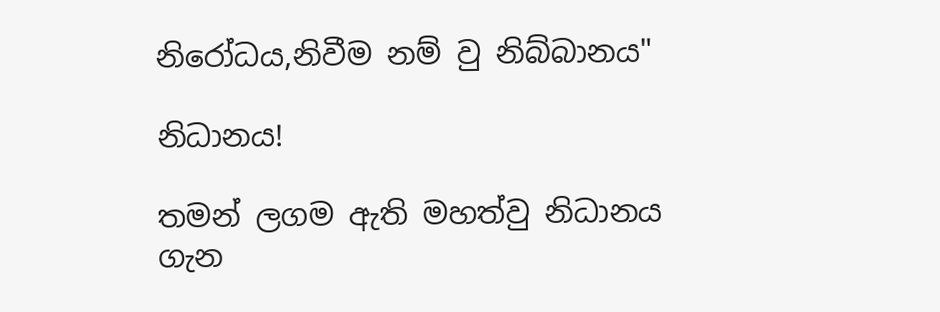නිරෝධය,නිවීම නම් වු නිබ්බානය"

නිධානය!

තමන් ලගම ඇති මහත්වු නිධානය ගැන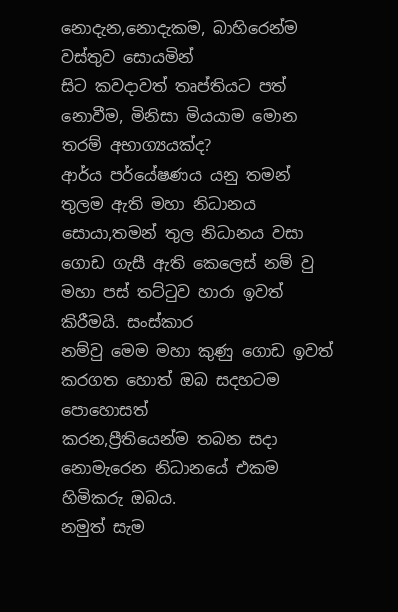නොදැන,නොදැකම, බාහිරෙන්ම වස්තුව සොයමින්
සිට කවදාවත් තෘප්තියට පත් නොවීම, මිනිසා මියයාම මොන තරම් අභාග්‍යයක්ද?
ආර්ය පර්යේෂණය යනු තමන් තුලම ඇති මහා නිධානය සොයා,තමන් තුල නිධානය වසා
ගොඩ ගැසී ඇති කෙලෙස් නම් වු මහා පස් තට්ටුව හාරා ඉවත් කිරීමයි. සංස්කාර
නම්වු මෙම මහා කුණු ගොඩ ඉවත් කරගත හොත් ඔබ සදහටම පොහොසත්
කරන,ප්‍රීතියෙන්ම තබන සදා නොමැරෙන නිධානයේ එකම හිමිකරු ඔබය.
නමුත් සැම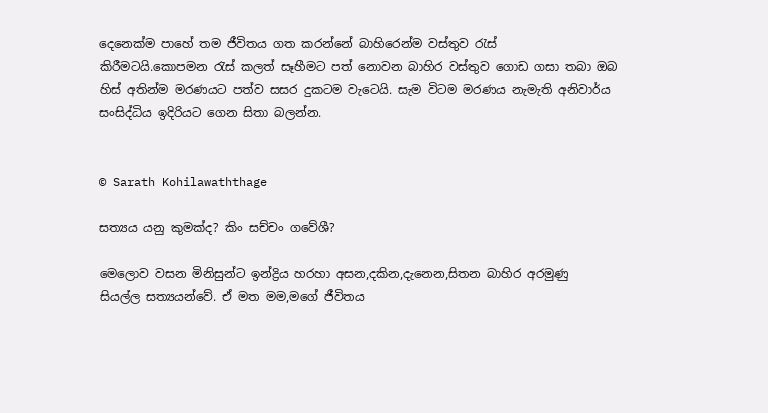දෙනෙක්ම පාහේ තම ජීවිතය ගත කරන්නේ බාහිරෙන්ම වස්තුව රැස්
කිරීමටයි.කොපමන රැස් කලත් සෑහීමට පත් නොවන බාහිර වස්තුව ගොඩ ගසා තබා ඔබ
හිස් අතින්ම මරණයට පත්ව සසර දුකටම වැටෙයි. සැම විටම මරණය නැමැති අනිවාර්ය
සංසිද්ධිය ඉදිරියට ගෙන සිතා බලන්න.


© Sarath Kohilawaththage

සත්‍යය යනු කුමක්ද? කිං සච්චං ගවේශී?

මෙලොව වසන මිනිසුන්ට ඉන්ද්‍රිය හරහා අසන,දකින,දැනෙන,සිතන බාහිර අරමුණු
සියල්ල සත්‍යයන්වේ. ඒ මත මම,මගේ ජීවිතය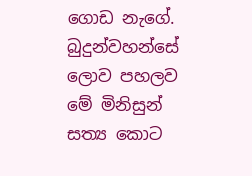ගොඩ නැගේ.
බුදුන්වහන්සේ ලොව පහලව මේ මිනිසුන් සත්‍ය කොට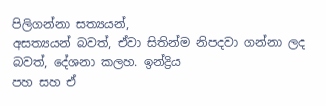පිලිගන්නා සත්‍යයන්,
අසත්‍යයන් බවත්, ඒවා සිතින්ම නිපදවා ගන්නා ලද බවත්, දේශනා කලහ. ඉන්ද්‍රිය
පහ සහ ඒ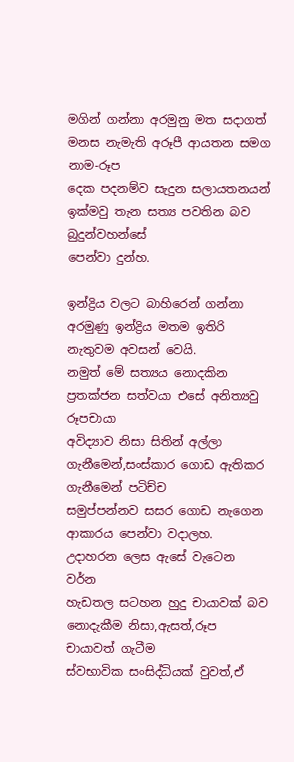මගින් ගන්නා අරමුනු මත සදාගත් මනස නැමැති අරූපී ආයතන සමග නාම-රූප
දෙක පදනම්ව සැදුන සලායතනයන් ඉක්මවු තැන සත්‍ය පවතින බව බුදුන්වහන්සේ
පෙන්වා දුන්හ.

ඉන්ද්‍රිය වලට බාහිරෙන් ගන්නා අරමුණු ඉන්ද්‍රිය මතම ඉතිරි නැතුවම අවසන් වෙයි.
නමුත් මේ සත්‍යය නොදකින ප්‍රතක්ජන සත්වයා එසේ අනිත්‍යවු රූපචායා
අවිද්‍යාව නිසා සිතින් අල්ලා ගැනීමෙන්,සංස්කාර ගොඩ ඇතිකර ගැනීමෙන් පටිච්ච
සමුප්පන්නව සසර ගොඩ නැගෙන ආකාරය පෙන්වා වදාලහ. උදාහරන ලෙස ඇසේ වැටෙන වර්න
හැඩතල සටහන හුදු චායාවක් බව නොදැකීම නිසා,ඇසත්,රූප චායාවත් ගැටීම
ස්වභාවික සංසිද්ධියක් වුවත්,ඒ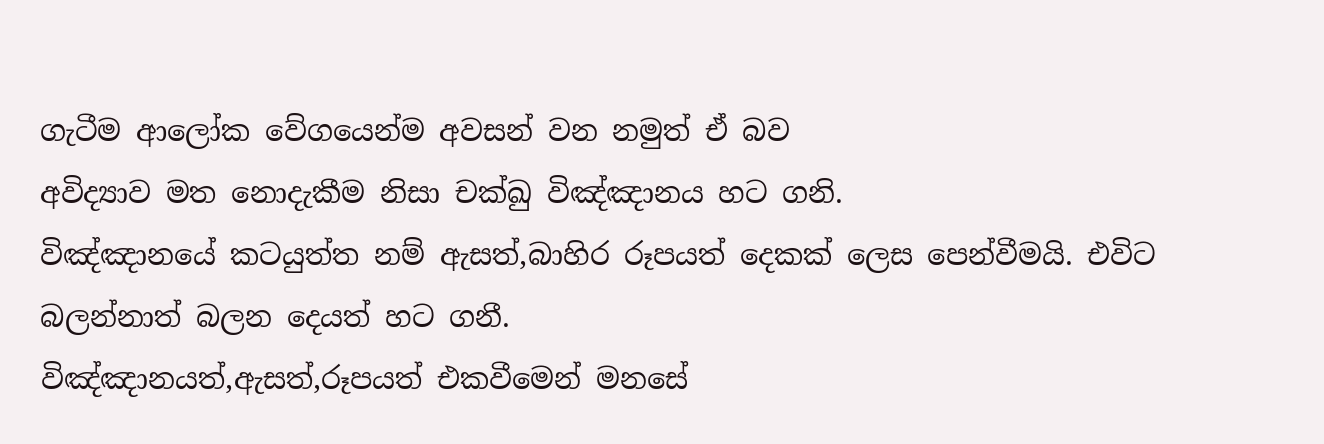ගැටීම ආලෝක වේගයෙන්ම අවසන් වන නමුත් ඒ බව
අවිද්‍යාව මත නොදැකීම නිසා චක්ඛු විඤ්ඤානය හට ගනි.
විඤ්ඤානයේ කටයුත්ත නම් ඇසත්,බාහිර රූපයත් දෙකක් ලෙස පෙන්වීමයි. එවිට
බලන්නාත් බලන දෙයත් හට ගනී.
විඤ්ඤානයත්,ඇසත්,රූපයත් එකවීමෙන් මනසේ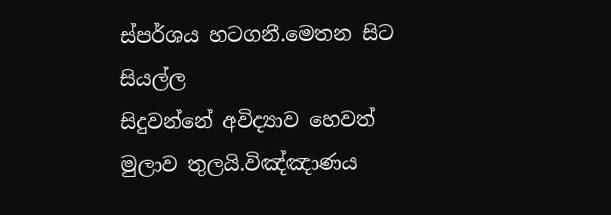ස්පර්ශය හටගනී.මෙතන සිට සියල්ල
සිදුවන්නේ අවිද්‍යාව හෙවත් මුලාව තුලයි.විඤ්ඤාණය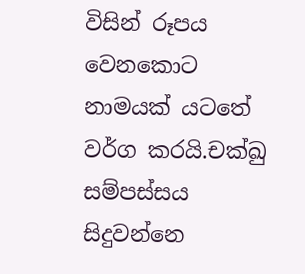විසින් රූපය වෙනකොට
නාමයක් යටතේ වර්ග කරයි.චක්ඛු සම්පස්සය සිදුවන්නෙ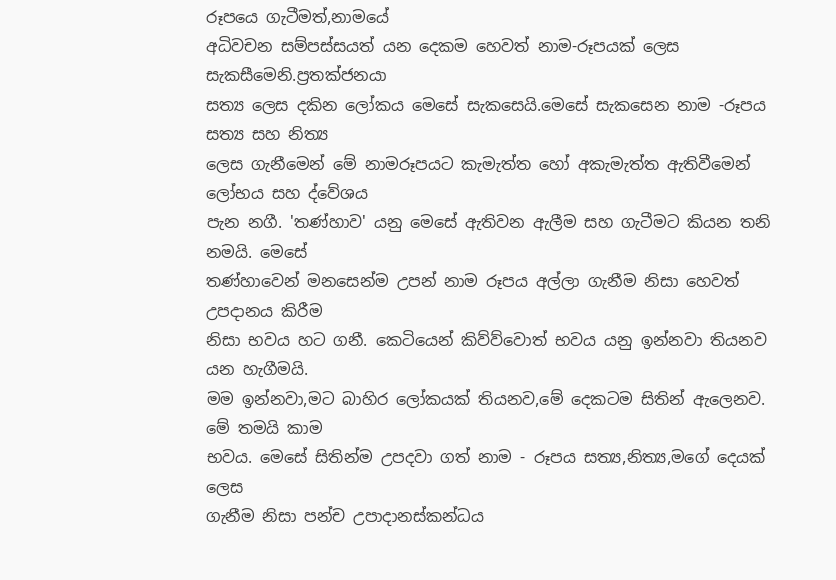රූපයෙ ගැටීමත්,නාමයේ
අධිවචන සම්පස්සයත් යන දෙකම හෙවත් නාම-රූපයක් ලෙස සැකසීමෙනි.ප්‍රතක්ජනයා
සත්‍ය ලෙස දකින ලෝකය මෙසේ සැකසෙයි.මෙසේ සැකසෙන නාම -රූපය සත්‍ය සහ නිත්‍ය
ලෙස ගැනීමෙන් මේ නාමරූපයට කැමැත්ත හෝ අකැමැත්ත ඇතිවීමෙන් ලෝභය සහ ද්වේශය
පැන නගී. 'තණ්හාව' යනු මෙසේ ඇතිවන ඇලීම සහ ගැටීමට කියන තනි නමයි. මෙසේ
තණ්හාවෙන් මනසෙන්ම උපන් නාම රූපය අල්ලා ගැනීම නිසා හෙවත් උපදානය කිරීම
නිසා භවය හට ගනී. කෙටියෙන් කිව්ව්වොත් භවය යනු ඉන්නවා තියනව යන හැගීමයි.
මම ඉන්නවා,මට බාහිර ලෝකයක් තියනව,මේ දෙකටම සිතින් ඇලෙනව. මේ තමයි කාම
භවය. මෙසේ සිතින්ම උපදවා ගත් නාම - රූපය සත්‍ය,නිත්‍ය,මගේ දෙයක් ලෙස
ගැනීම නිසා පන්ච උපාදානස්කන්ධය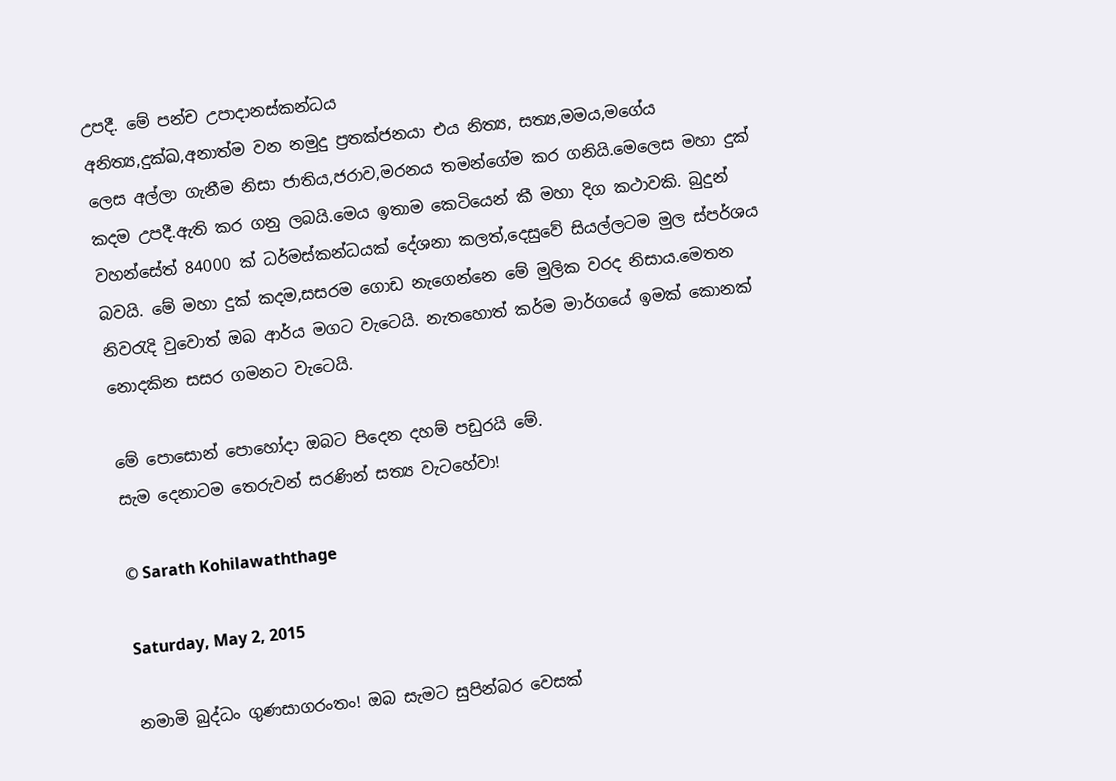උපදී. මේ පන්ච උපාදානස්කන්ධය
අනිත්‍ය,දුක්ඛ,අනාත්ම වන නමුදු ප්‍රතක්ජනයා එය නිත්‍ය, සත්‍ය,මමය,මගේය
ලෙස අල්ලා ගැනීම නිසා ජාතිය,ජරාව,මරනය තමන්ගේම කර ගනියි.මෙලෙස මහා දුක්
කදම උපදී.ඇති කර ගනු ලබයි.මෙය ඉතාම කෙටියෙන් කී මහා දිග කථාවකි. බුදුන්
වහන්සේත් 84000 ක් ධර්මස්කන්ධයක් දේශනා කලත්,දෙසුවේ සියල්ලටම මුල ස්පර්ශය
බවයි. මේ මහා දුක් කදම,සසරම ගොඩ නැගෙන්නෙ මේ මුලික වරද නිසාය.මෙතන
නිවරැදි වුවොත් ඔබ ආර්ය මගට වැටෙයි. නැතහොත් කර්ම මාර්ගයේ ඉමක් කොනක්
නොදකින සසර ගමනට වැටෙයි.

මේ පොසොන් පොහෝදා ඔබට පිදෙන දහම් පඩුරයි මේ.
සැම දෙනාටම තෙරුවන් සරණින් සත්‍ය වැටහේවා!

© Sarath Kohilawaththage

Saturday, May 2, 2015

නමාමි බුද්ධං ගුණසාගරංතං! ඔබ සැමට සුපින්බර වෙසක්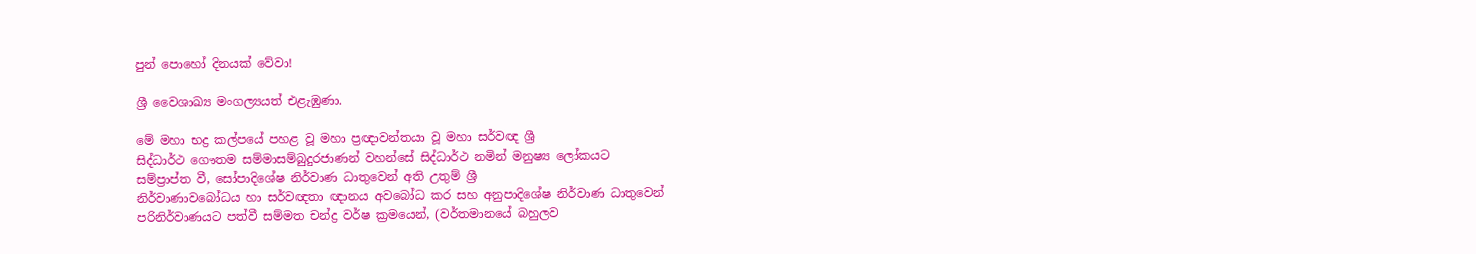පුන් පොහෝ දිනයක් වේවා!

ශ්‍රී වෛශාඛ්‍ය මංගල්‍යයත් එළැඹුණා.

මේ මහා භද්‍ර කල්පයේ පහළ වූ මහා ප්‍රඥාවන්තයා වූ මහා සර්වඥ ශ්‍රී
සිද්ධාර්ථ ගෞතම සම්මාසම්බුදුරජාණන් වහන්සේ සිද්ධාර්ථ නමින් මනුෂ්‍ය ලෝකයට
සම්ප්‍රාප්ත වී, සෝපාදිශේෂ නිර්වාණ ධාතුවෙන් අති උතුම් ශ්‍රී
නිර්වාණාවබෝධය හා සර්වඥතා ඥානය අවබෝධ කර සහ අනුපාදිශේෂ නිර්වාණ ධාතුවෙන්
පරිනිර්වාණයට පත්වී සම්මත චන්ද්‍ර වර්ෂ ක්‍රමයෙන්, (වර්තමානයේ බහුලව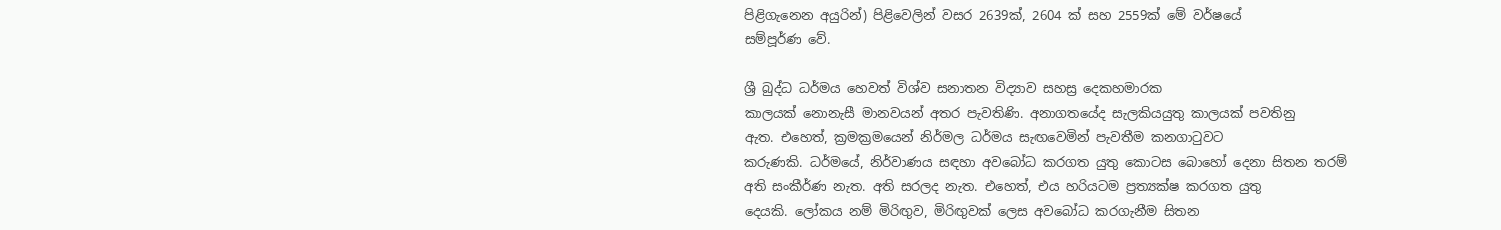පිළිගැනෙන අයුරින්) පිළිවෙලින් වසර 2639ක්, 2604 ක් සහ 2559ක් මේ වර්ෂයේ
සම්පූර්ණ වේ.

ශ්‍රී බුද්ධ ධර්මය හෙවත් විශ්ව සනාතන විද්‍යාව සහස්‍ර දෙකහමාරක
කාලයක් නොනැසී මානවයන් අතර පැවතිණි. අනාගතයේද සැලකියයුතු කාලයක් පවතිනු
ඇත. එහෙත්, ක්‍රමක්‍රමයෙන් නිර්මල ධර්මය සැඟවෙමින් පැවතීම කනගාටුවට
කරුණකි. ධර්මයේ, නිර්වාණය සඳහා අවබෝධ කරගත යුතු කොටස බොහෝ දෙනා සිතන තරම්
අති සංකීර්ණ නැත. අති සරලද නැත. එහෙත්, එය හරියටම ප්‍රත්‍යක්ෂ කරගත යුතු
දෙයකි. ලෝකය නම් මිරිඟුව, මිරිඟුවක් ලෙස අවබෝධ කරගැනීම සිතන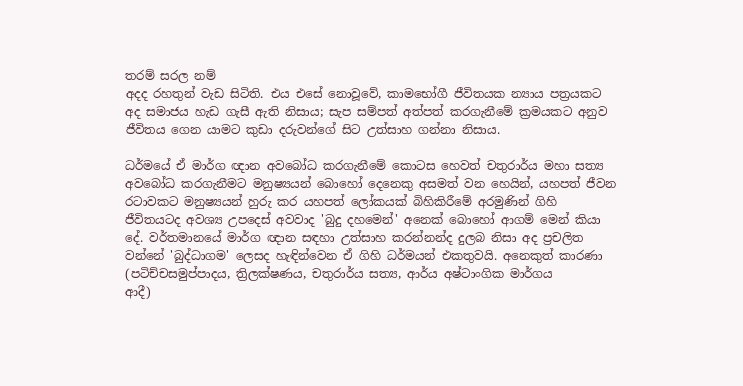තරම් සරල නම්
අදද රහතුන් වැඩ සිටිති. එය එසේ නොවූවේ, කාමභෝගී ජීවිතයක න්‍යාය පත්‍රයකට
අද සමාජය හැඩ ගැසී ඇති නිසාය; සැප සම්පත් අත්පත් කරගැනීමේ ක්‍රමයකට අනුව
ජීවිතය ගෙන යාමට කුඩා දරුවන්ගේ සිට උත්සාහ ගන්නා නිසාය.

ධර්මයේ ඒ මාර්ග ඥාන අවබෝධ කරගැනීමේ කොටස හෙවත් චතුරාර්ය මහා සත්‍ය
අවබෝධ කරගැනීමට මනුෂ්‍යයන් බොහෝ දෙනෙකු අසමත් වන හෙයින්, යහපත් ජීවන
රටාවකට මනුෂ්‍යයන් හුරු කර යහපත් ලෝකයක් බිහිකිරීමේ අරමුණින් ගිහි
ජීවිතයටද අවශ්‍ය උපදෙස් අවවාද 'බුදු දහමෙන්' අනෙක් බොහෝ ආගම් මෙන් කියා
දේ. වර්තමානයේ මාර්ග ඥාන සඳහා උත්සාහ කරන්නන්ද දුලබ නිසා අද ප්‍රචලිත
වන්නේ 'බුද්ධාගම' ලෙසද හැඳින්වෙන ඒ ගිහි ධර්මයන් එකතුවයි. අනෙකුත් කාරණා
(පටිච්චසමුප්පාදය, ත්‍රිලක්ෂණය, චතුරාර්ය සත්‍ය, ආර්ය අෂ්ටාංගික මාර්ගය
ආදී)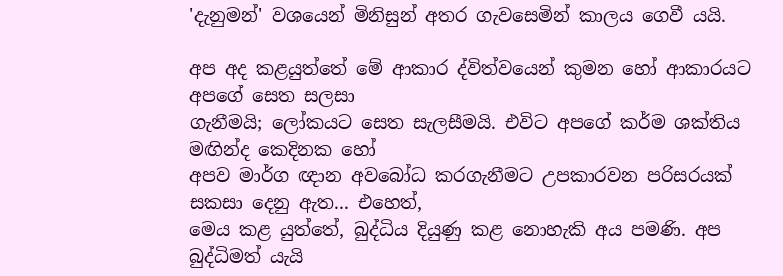'දැනුමන්' වශයෙන් මිනිසුන් අතර ගැවසෙමින් කාලය ගෙවී යයි.

අප අද කළයුත්තේ මේ ආකාර ද්විත්වයෙන් කුමන හෝ ආකාරයට අපගේ සෙත සලසා
ගැනීමයි; ලෝකයට සෙත සැලසීමයි. එවිට අපගේ කර්ම ශක්තිය මඟින්ද කෙදිනක හෝ
අපව මාර්ග ඥාන අවබෝධ කරගැනීමට උපකාරවන පරිසරයක් සකසා දෙනු ඇත... එහෙත්,
මෙය කළ යුත්තේ, බුද්ධිය දියුණු කළ නොහැකි අය පමණි. අප බුද්ධිමත් යැයි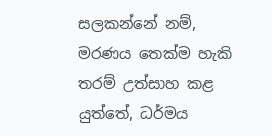සලකන්නේ නම්, මරණය තෙක්ම හැකි තරම් උත්සාහ කළ යුත්තේ, ධර්මය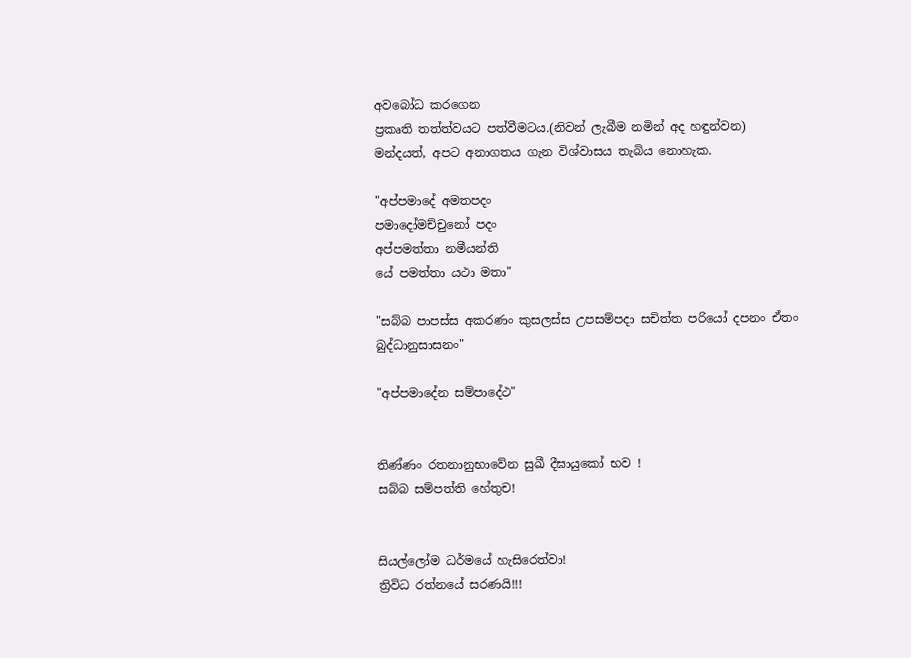අවබෝධ කරගෙන
ප්‍රකෘති තත්ත්වයට පත්වීමටය.(නිවන් ලැබීම නමින් අද හඳුන්වන)
මන්දයත්, අපට අනාගතය ගැන විශ්වාසය තැබිය නොහැක.

"අප්පමාදේ අමතපදං
පමාදෝමච්චුනෝ පදං
අප්පමත්තා නමීයන්ති
යේ පමත්තා යථා මතා"

"සබ්බ පාපස්ස අකරණං කුසලස්ස උපසම්පදා සචිත්ත පරියෝ දපනං ඒතං බුද්ධානුසාසනං"

"අප්පමාදේන සම්පාදේථ"


තිණ්ණං රතනානුභාවේන සුඛී දීඝායුකෝ භව !
සබ්බ සම්පත්ති හේතුච!


සියල්ලෝම ධර්මයේ හැසිරෙත්වා!
ත්‍රිවිධ රත්නයේ සරණයි!!!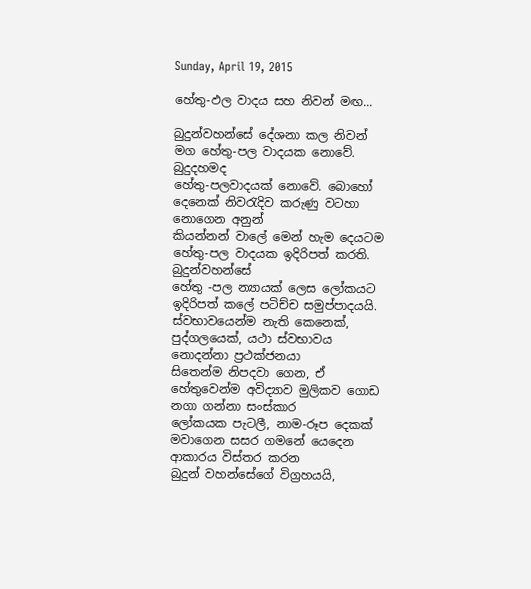Sunday, April 19, 2015

හේතු-ඵල වාදය සහ නිවන් මඟ...

බුදුන්වහන්සේ දේශනා කල නිවන් මග හේතු-පල වාදයක නොවේ. බුදුදහමද
හේතු-පලවාදයක් නොවේ. බොහෝ දෙනෙක් නිවරැදිව කරුණු වටහා නොගෙන අනුන්
කියන්නන් වාලේ මෙන් හැම දෙයටම හේතු-පල වාදයක ඉදිරිපත් කරති. බුදුන්වහන්සේ
හේතු -පල න්‍යායක් ලෙස ලෝකයට ඉදිරිපත් කලේ පටිච්ච සමුප්පාදයයි.
ස්වභාවයෙන්ම නැති කෙනෙක්, පුද්ගලයෙක්, යථා ස්වභාවය නොදන්නා ප්‍රථක්ජනයා
සිතෙන්ම නිපදවා ගෙන, ඒ හේතුවෙන්ම අවිද්‍යාව මුලිකව ගොඩ නගා ගන්නා සංස්කාර
ලෝකයක පැටලී, නාම-රූප දෙකක් මවාගෙන සසර ගමනේ යෙදෙන ආකාරය විස්තර කරන
බුදුන් වහන්සේගේ විග්‍රහයයි,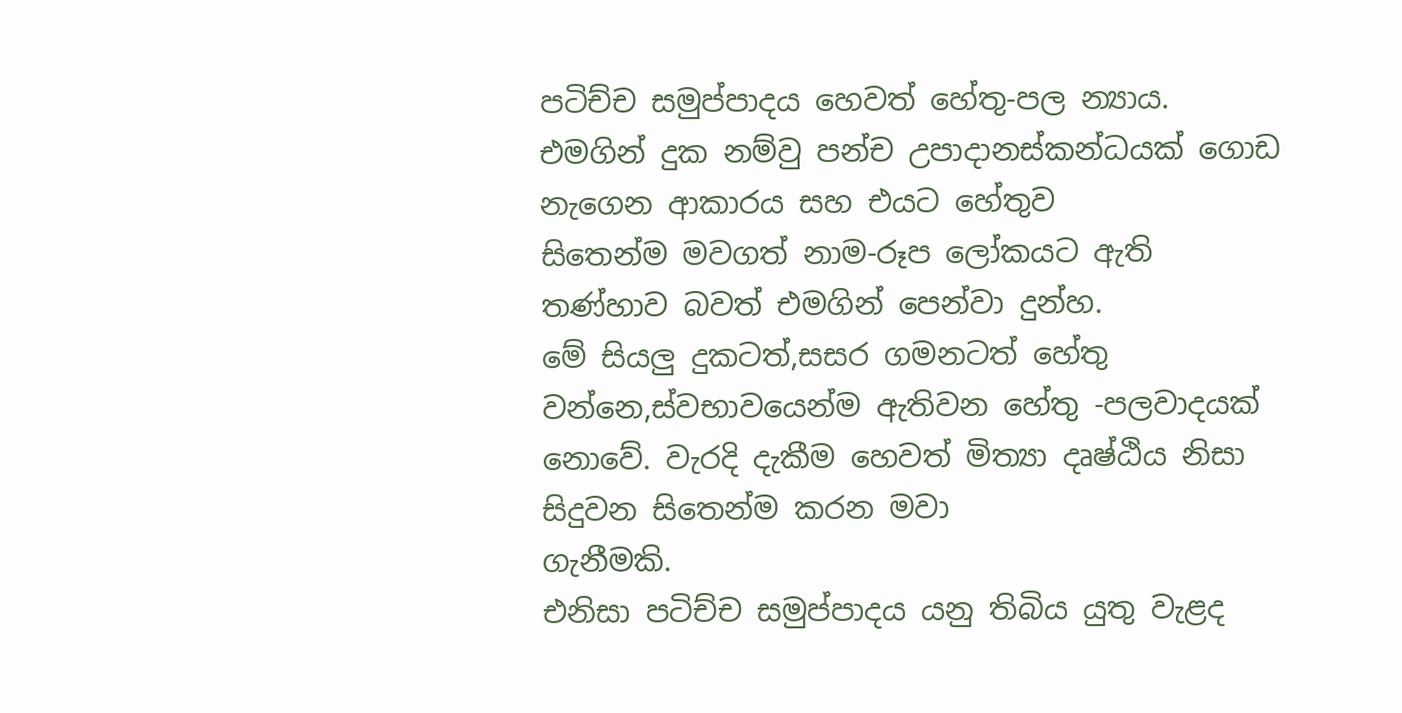පටිච්ච සමුප්පාදය හෙවත් හේතු-පල න්‍යාය.
එමගින් දුක නම්වු පන්ච උපාදානස්කන්ධයක් ගොඩ නැගෙන ආකාරය සහ එයට හේතුව
සිතෙන්ම මවගත් නාම-රූප ලෝකයට ඇති තණ්හාව බවත් එමගින් පෙන්වා දුන්හ.
මේ සියලු දුකටත්,සසර ගමනටත් හේතු වන්නෙ,ස්වභාවයෙන්ම ඇතිවන හේතු -පලවාදයක්
නොවේ. වැරදි දැකීම හෙවත් මිත්‍යා දෘෂ්ඨිය නිසා සිදුවන සිතෙන්ම කරන මවා
ගැනීමකි.
එනිසා පටිච්ච සමුප්පාදය යනු තිබිය යුතු වැළද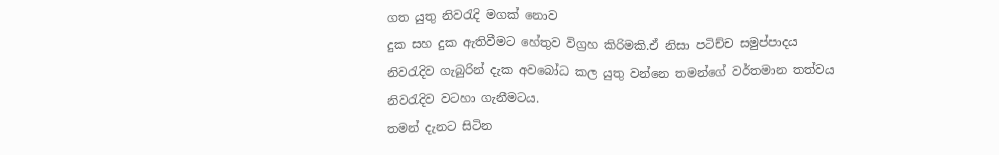ගත යුතු නිවරැදි මගක් නොව
දුක සහ දුක ඇතිවීමට හේතුව විග්‍රහ කිරිමකි.ඒ නිසා පටිච්ච සමුප්පාදය
නිවරැදිව ගැබුරින් දැක අවබෝධ කල යුතු වන්නෙ තමන්ගේ වර්තමාන තත්වය
නිවරැදිව වටහා ගැනීමටය.
තමන් දැනට සිටින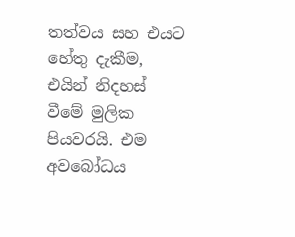තත්වය සහ එයට හේතු දැකීම, එයින් නිදහස් වීමේ මුලික
පියවරයි. එම අවබෝධය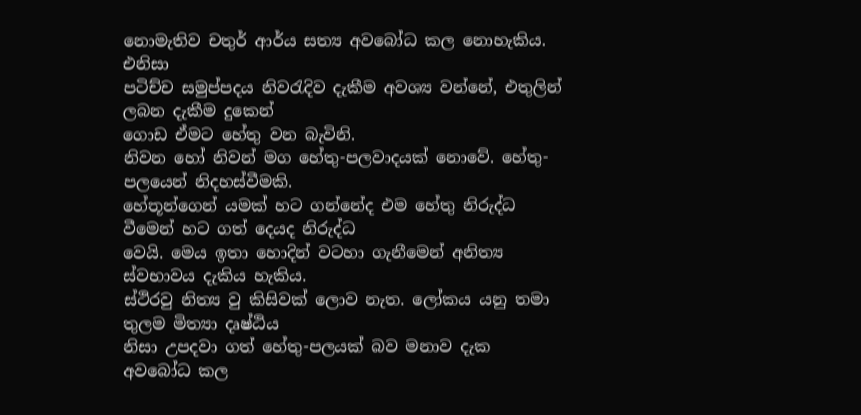නොමැතිව චතුර් ආර්ය සත්‍ය අවබෝධ කල නොහැකිය. එනිසා
පටිච්ච සමුප්පදය නිවරැදිව දැකීම අවශ්‍ය වන්නේ, එතුලින් ලබන දැකීම දුකෙන්
ගොඩ ඒමට හේතු වන බැවිනි.
නිවන හෝ නිවන් මග හේතු-පලවාදයක් නොවේ. හේතු-පලයෙන් නිදහස්වීමකි.
හේතූන්ගෙන් යමක් හට ගන්නේද එම හේතු නිරුද්ධ වීමෙන් හට ගත් දෙයද නිරුද්ධ
වෙයි. මෙය ඉතා හොදින් වටහා ගැනීමෙන් අනිත්‍ය ස්වභාවය දැකිය හැකිය.
ස්ථිරවු නිත්‍ය වු කිසිවක් ලොව නැත. ලෝකය යනු තමා තුලම මිත්‍යා දෘෂ්ඨිය
නිසා උපදවා ගත් හේතු-පලයක් බව මනාව දැක අවබෝධ කල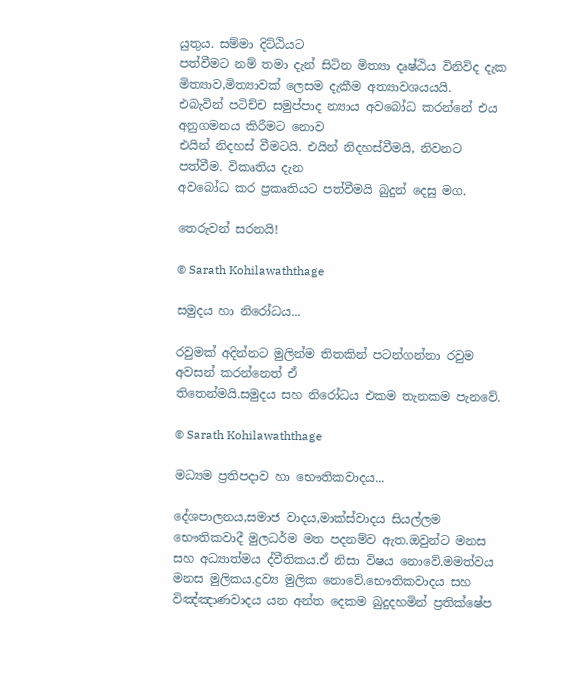යුතුය. සම්මා දිට්ඨියට
පත්වීමට නම් තමා දැන් සිටින මිත්‍යා දෘෂ්ඨිය විනිවිද දැක
මිත්‍යාව,මිත්‍යාවක් ලෙසම දැකීම අත්‍යාවශ‍යයයි.
එබැවින් පටිච්ච සමුප්පාද න්‍යාය අවබෝධ කරන්නේ එය අනුගමනය කිරීමට නොව
එයින් නිදහස් වීමටයි. එයින් නිදහස්වීමයි, නිවනට පත්වීම. විකෘතිය දැන
අවබෝධ කර ප්‍රකෘතියට පත්වීමයි බුදුන් දෙසු මග.

තෙරුවන් සරනයි!

© Sarath Kohilawaththage

සමුදය හා නිරෝධය...

රවුමක් අදින්නට මුලින්ම තිතකින් පටන්ගන්නා රවුම අවසන් කරන්නෙත් ඒ
තිතෙන්මයි.සමුදය සහ නිරෝධය එකම තැනකම පැනවේ.

© Sarath Kohilawaththage

මධ්‍යම ප්‍රතිපදාව හා භෞතිකවාදය...

දේශපාලනය,සමාජ වාදය,මාක්ස්වාදය සියල්ලම භෞතිකවාදී මුලධර්ම මත පදනම්ව ඇත.ඔවුන්ට මනස සහ අධ්‍යාත්මය ද්වීතිකය.ඒ නිසා විෂය නොවේ.මමත්වය මනස මුලිකය.ද්‍රව්‍ය මුලික නොවේ.භෞතිකවාදය සහ විඤ්ඤාණවාදය යන අන්ත දෙකම බුදුදහමින් ප්‍රතික්ෂේප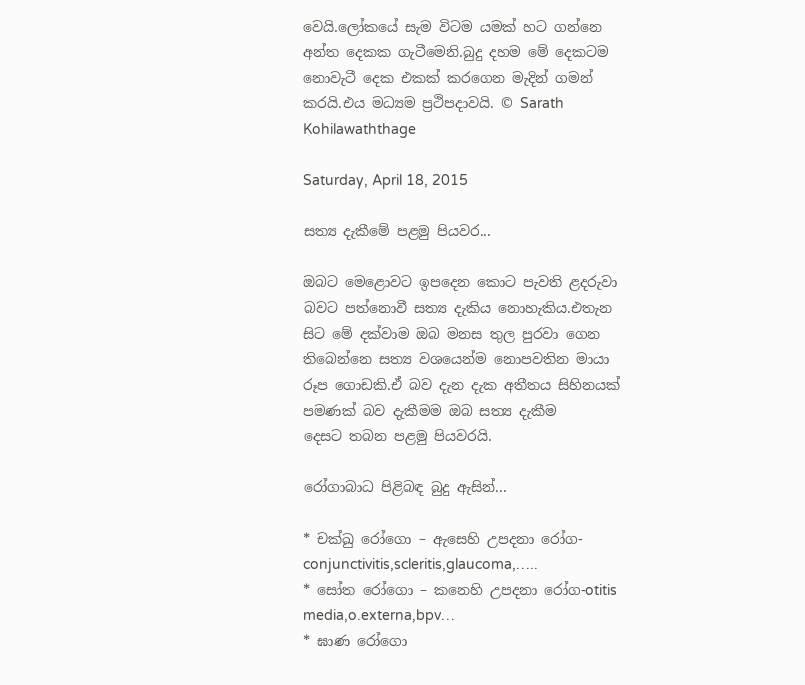වෙයි.ලෝකයේ සැම විටම යමක් හට ගන්නෙ අන්ත දෙකක ගැටීමෙනි.බුදු දහම මේ දෙකටම නොවැටී දෙක එකක් කරගෙන මැදින් ගමන් කරයි.එය මධ්‍යම ප්‍රථිපදාවයි. © Sarath Kohilawaththage

Saturday, April 18, 2015

සත්‍ය දැකීමේ පළමු පියවර...

ඔබට මෙළොවට ඉපදෙන කොට පැවති ළදරුවා බවට පත්නොවී සත්‍ය දැකිය නොහැකිය.එතැන
සිට මේ දක්වාම ඔබ මනස තුල පුරවා ගෙන තිබෙන්නෙ සත්‍ය වශයෙන්ම නොපවතින මායා
රූප ගොඩකි.ඒ බව දැන දැක අතීතය සිහිනයක් පමණක් බව දැකීමම ඔබ සත්‍ය දැකීම
දෙසට තබන පළමු පියවරයි.

රෝගාබාධ පිළිබඳ බුදු ඇසින්...

* චක්ඛු රෝගො – ඇසෙහි උපදනා රෝග-conjunctivitis,scleritis,glaucoma,…..
* සෝත රෝගො – කනෙහි උපදනා රෝග-otitis media,o.externa,bpv…
* ඝාණ රෝගො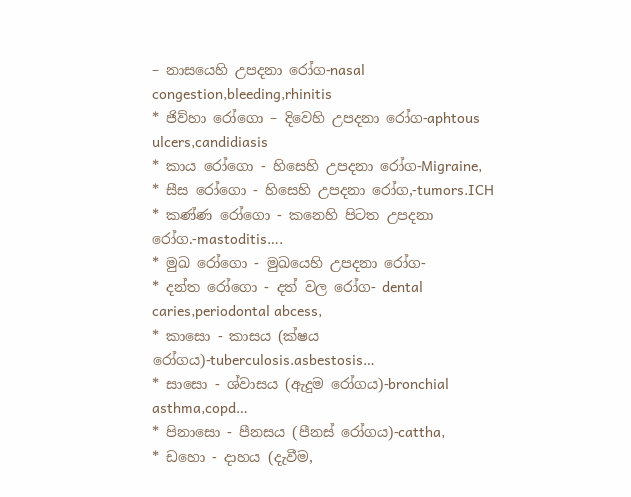– නාසයෙහි උපදනා රෝග-nasal congestion,bleeding,rhinitis
* ජිව්හා රෝගො – දිවෙහි උපදනා රෝග-aphtous ulcers,candidiasis
* කාය රෝගො - හිසෙහි උපදනා රෝග-Migraine,
* සීස රෝගො - හිසෙහි උපදනා රෝග,-tumors.ICH
* කණ්ණ රෝගො - කනෙහි පිටත උපදනා රෝග.-mastoditis….
* මුඛ රෝගො - මුඛයෙහි උපදනා රෝග-
* දන්ත රෝගො - දත් වල රෝග- dental caries,periodontal abcess,
* කාසො - කාසය (ක්ෂය රෝගය)-tuberculosis.asbestosis…
* සාසො - ශ්වාසය (ඇදුම රෝගය)-bronchial asthma,copd…
* පිනාසො - පීනසය (පීනස් රෝගය)-cattha,
* ඩහො - දාහය (දැවීම,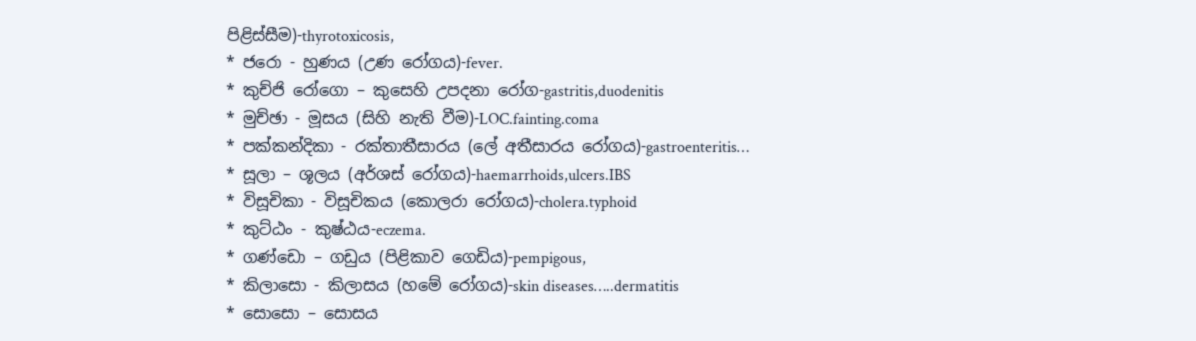පිළිස්සීම)-thyrotoxicosis,
* ජරො - හුණය (උණ රෝගය)-fever.
* කුච්ජි රෝගො – කුසෙහි උපදනා රෝග-gastritis,duodenitis
* මුච්ඡා - මූසය (සිහි නැති වීම)-LOC.fainting.coma
* පක්කන්දිකා - රක්තාතීසාරය (ලේ අතීසාරය රෝගය)-gastroenteritis…
* සූලා – ශූලය (අර්ශස් රෝගය)-haemarrhoids,ulcers.IBS
* විසූචිකා - විසූචිකය (කොලරා රෝගය)-cholera.typhoid
* කුට්ඨං - කුෂ්ඨය-eczema.
* ගණ්ඩො – ගඩුය (පිළිකාව ගෙඩිය)-pempigous,
* කිලාසො - කිලාසය (හමේ රෝගය)-skin diseases…..dermatitis
* සොසො – සොසය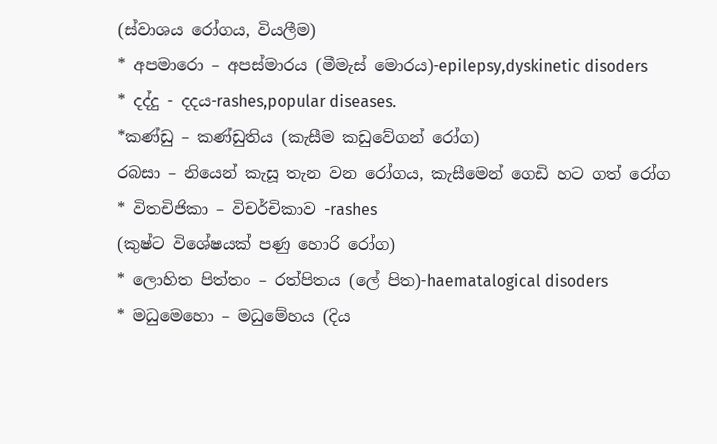(ස්වාශය රෝගය, වියලීම)
* අපමාරො – අපස්මාරය (මීමැස් මොරය)-epilepsy,dyskinetic disoders
* දද්දු - දදය-rashes,popular diseases.
*කණ්ඩු – කණ්ඩුතිය (කැසීම කඩුවේගන් රෝග)
රබසා – නියෙන් කැසූ තැන වන රෝගය, කැසීමෙන් ගෙඩි හට ගත් රෝග
* විතචිජිකා – විචර්චිකාව -rashes
(කුෂ්ට විශේෂයක් පණු හොරි රෝග)
* ලොහිත පිත්තං – රත්පිතය (ලේ පිත)-haematalogical disoders
* මධුමෙහො – මධුමේහය (දිය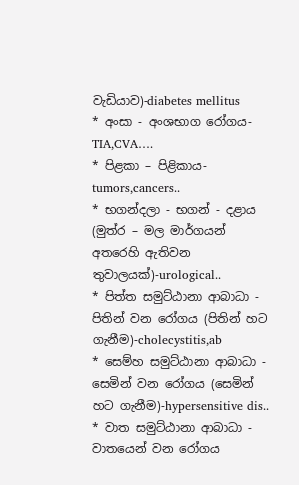වැඩියාව)-diabetes mellitus
* අංසා - අංශභාග රෝගය-TIA,CVA….
* පිළකා – පිළිකාය-tumors,cancers..
* භගන්දලා - භගන් - දළාය (මුත්ර – මල මාර්ගයන් අතරෙහි ඇතිවන තුවාලයක්)-urological..
* පිත්ත සමුට්ඨානා ආබාධා - පිතින් වන රෝගය (පිතින් හට ගැනීම)-cholecystitis,ab
* සෙම්හ සමුට්ඨානා ආබාධා - සෙමින් වන රෝගය (සෙමින් හට ගැනීම)-hypersensitive dis..
* වාත සමුට්ඨානා ආබාධා - වාතයෙන් වන රෝගය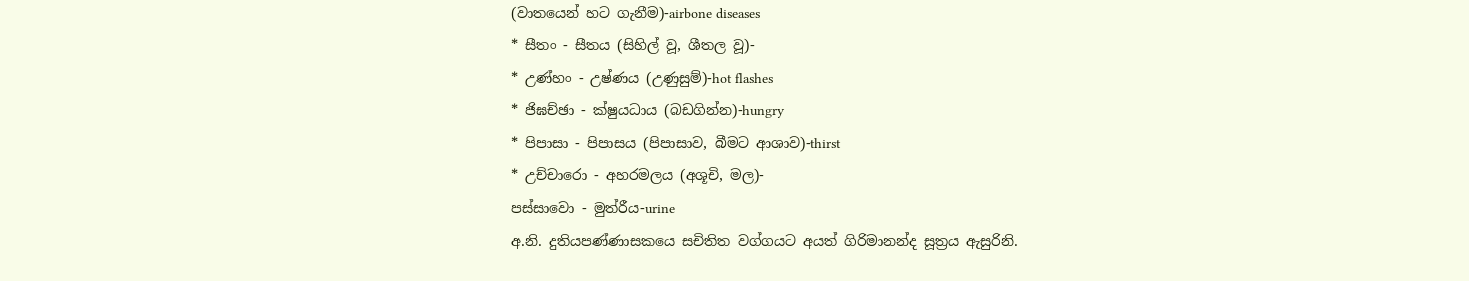(වාතයෙන් හට ගැනීම)-airbone diseases
* සීතං - සීතය (සිහිල් වූ, ශීතල වූ)-
* උණ්හං - උෂ්ණය (උණුසුම්)-hot flashes
* ජිඝච්ඡා - ක්ෂුයධාය (බඩගින්න)-hungry
* පිපාසා - පිපාසය (පිපාසාව, බීමට ආශාව)-thirst
* උච්චාරො - අහරමලය (අශූචි, මල)-
පස්සාවො - මුත්රීය-urine
අ.නි. දුතියපණ්ණාසකයෙ සචිතිත වග්ගයට අයත් ගිරිමානන්ද සූත්‍රය ඇසුරිනි.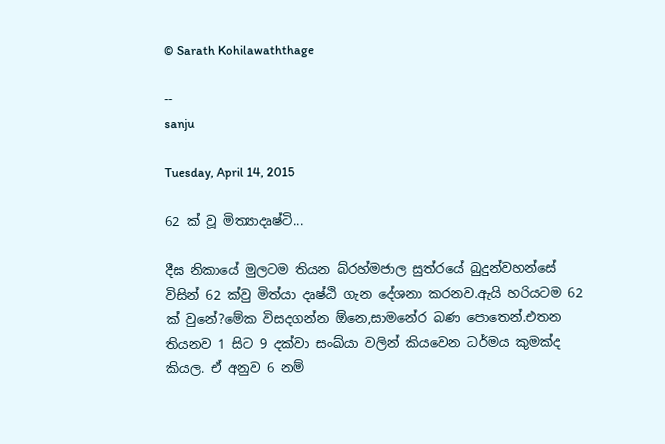© Sarath Kohilawaththage

--
sanju

Tuesday, April 14, 2015

62 ක් වූ මිත්‍යාදෘෂ්ටි...

දීඝ නිකායේ මුලටම තියන බ්රහ්මජාල සුත්රයේ බුදුන්වහන්සේ විසින් 62 ක්වු මිත්යා දෘෂ්ඨි ගැන දේශනා කරනව.ඇයි හරියටම 62 ක් වුනේ?මේක විසදගන්න ඕනෙ,සාමනේර බණ පොතෙන්.එතන තියනව 1 සිට 9 දක්වා සංඛ්යා වලින් කියවෙන ධර්මය කුමක්ද කියල. ඒ අනුව 6 නම්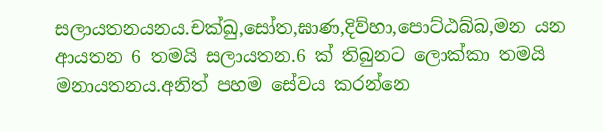සලායතනයනය.චක්ඛු,සෝත,ඝාණ,දිව්හා,පොට්ඨබ්බ,මන යන ආයතන 6 තමයි සලායතන.6 ක් තිබුනට ලොක්කා තමයි මනායතනය.අනිත් පහම සේවය කරන්නෙ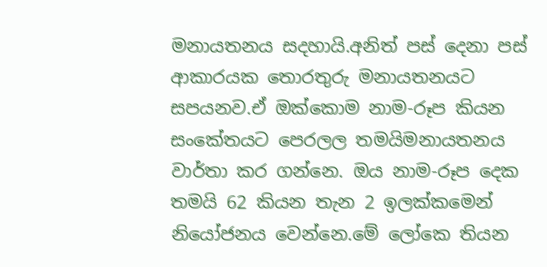මනායතනය සදහායි.අනිත් පස් දෙනා පස් ආකාරයක තොරතුරු මනායතනයට සපයනව.ඒ ඔක්කොම නාම-රූප කියන සංකේතයට පෙරලල තමයිමනායතනය වාර්තා කර ගන්නෙ. ඔය නාම-රූප දෙක තමයි 62 කියන තැන 2 ඉලක්කමෙන් නියෝජනය වෙන්නෙ.මේ ලෝකෙ තියන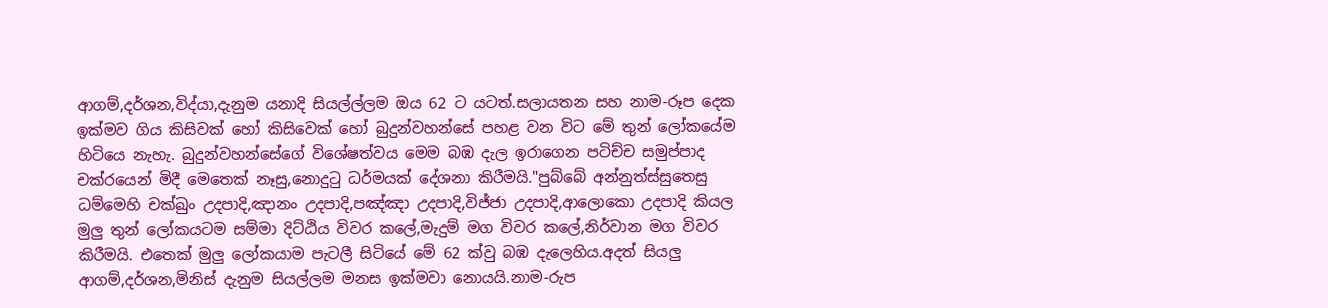ආගම්,දර්ශන,විද්යා,දැනුම යනාදි සියල්ල්ලම ඔය 62 ට යටත්.සලායතන සහ නාම-රූප දෙක ඉක්මව ගිය කිසිවක් හෝ කිසිවෙක් හෝ බුදුන්වහන්සේ පහළ වන විට මේ තුන් ලෝකයේම හිටියෙ නැහැ. බුදුන්වහන්සේගේ විශේෂත්වය මෙම බඹ දැල ඉරාගෙන පටිච්ච සමුප්පාද චක්රයෙන් මිදී මෙතෙක් නෑසු,නොදුටු ධර්මයක් දේශනා කිරීමයි."පුබ්බේ අන්නුත්ස්සුතෙසු ධම්මෙහි චක්ඛුං උදපාදි,ඤානං උදපාදි,පඤ්ඤා උදපාදි,විජ්ජා උදපාදි,ආලොකො උදපාදි කියල මුලු තුන් ලෝකයටම සම්මා දිට්ඨිය විවර කලේ,මැදුම් මග විවර කලේ,නිර්වාන මග විවර කිරීමයි. එතෙක් මුලු ලෝකයාම පැටලී සිටියේ මේ 62 ක්වු බඹ දැලෙහිය.අදත් සියලු ආගම්,දර්ශන,මිනිස් දැනුම සියල්ලම මනස ඉක්මවා නොයයි.නාම-රුප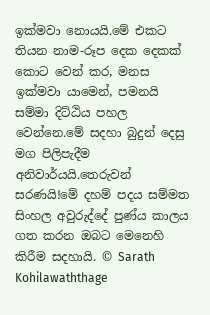ඉක්මවා නොයයි.මේ එකට තියන නාම-රූප දෙක දෙකක් කොට වෙන් කර, මනස ඉක්මවා යාමෙන්, පමනයි සම්මා දිට්ඨිය පහල වෙන්නෙ.මේ සදහා බුදුන් දෙසු මග පිලිපැදීම අනිවාර්යයි.තෙරුවන් සරණයි!මේ දහම් පදය සම්මත සිංහල අවුරුද්දේ පුණ්ය කාලය ගත කරන ඔබට මෙනෙහි කිරීම සදහායි. © Sarath Kohilawaththage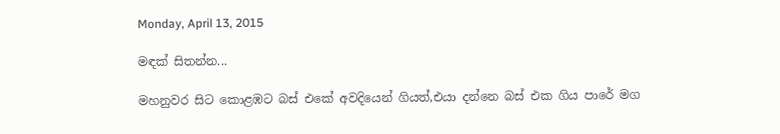Monday, April 13, 2015

මඳක් සිතන්න...

මහනුවර සිට කොළඹට බස් එකේ අවදියෙන් ගියත්,එයා දන්නෙ බස් එක ගිය පාරේ මග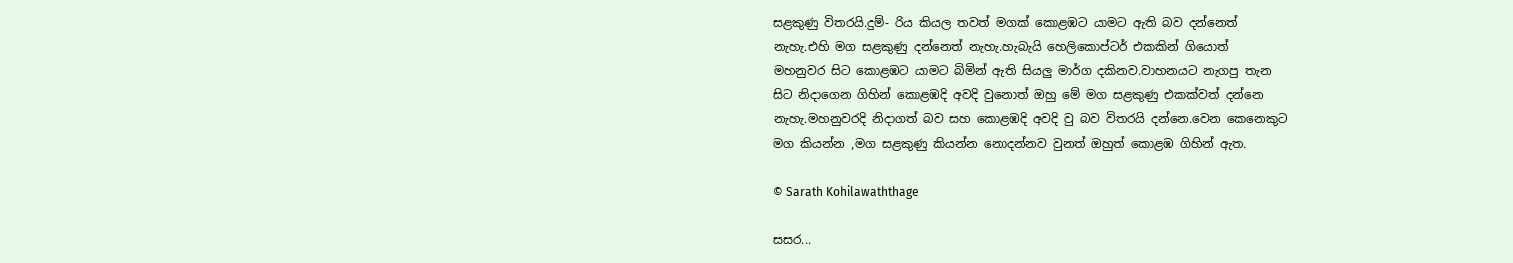සළකුණු විතරයි.දුම්- රිය කියල තවත් මගක් කොළඹට යාමට ඇති බව දන්නෙත්
නැහැ.එහි මග සළකුණු දන්නෙත් නැහැ.හැබැයි හෙලිකොප්ටර් එකකින් ගියොත්
මහනුවර සිට කොළඹට යාමට බිමින් ඇති සියලු මාර්ග දකිනව.වාහනයට නැගපු තැන
සිට නිදාගෙන ගිහින් කොළඹදි අවදි වුනොත් ඔහු මේ මග සළකුණු එකක්වත් දන්නෙ
නැහැ.මහනුවරදි නිදාගත් බව සහ කොළඹදි අවදි වු බව විතරයි දන්නෙ.වෙන කෙනෙකුට
මග කියන්න ,මග සළකුණු කියන්න නොදන්නව වුනත් ඔහුත් කොළඹ ගිහින් ඇත.

© Sarath Kohilawaththage

සසර...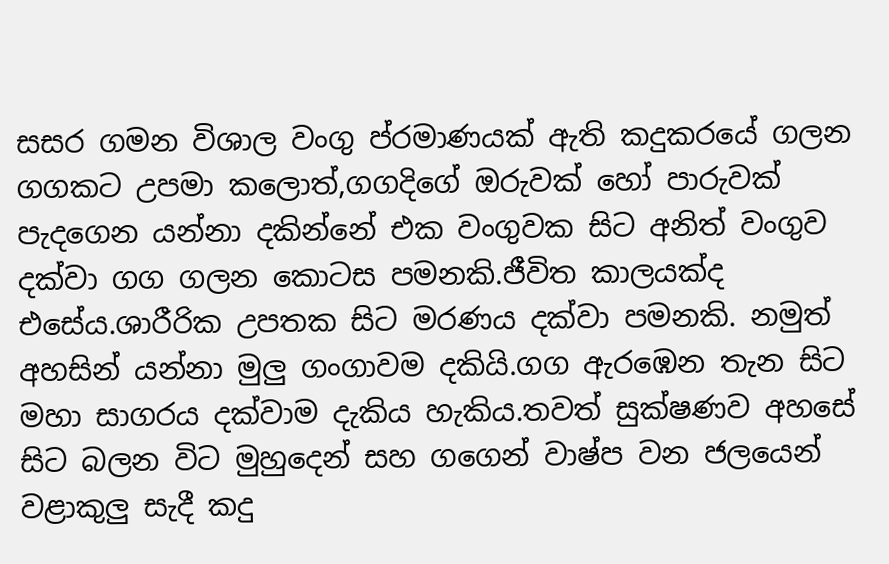සසර ගමන විශාල වංගු ප්රමාණයක් ඇති කදුකරයේ ගලන ගගකට උපමා කලොත්,ගගදිගේ ඔරුවක් හෝ පාරුවක් පැදගෙන යන්නා දකින්නේ එක වංගුවක සිට අනිත් වංගුව දක්වා ගග ගලන කොටස පමනකි.ජීවිත කාලයක්ද එසේය.ශාරීරික උපතක සිට මරණය දක්වා පමනකි. නමුත් අහසින් යන්නා මුලු ගංගාවම දකියි.ගග ඇරඹෙන තැන සිට මහා සාගරය දක්වාම දැකිය හැකිය.තවත් සුක්ෂණව අහසේ සිට බලන විට මුහුදෙන් සහ ගගෙන් වාෂ්ප වන ජලයෙන් වළාකුලු සැදී කදු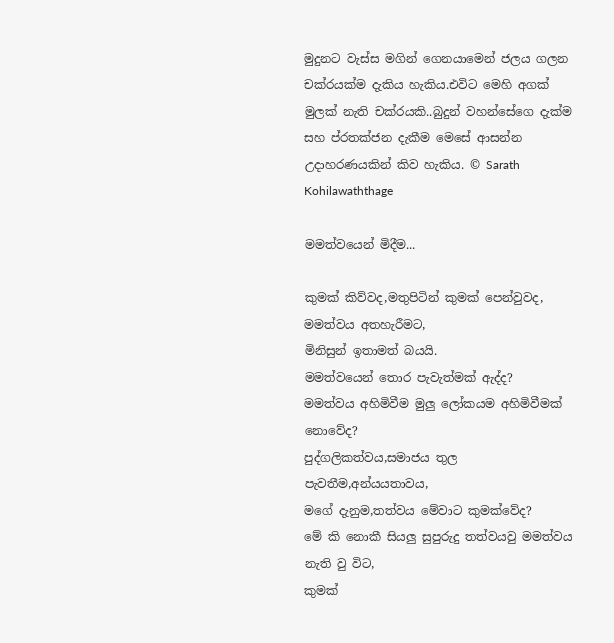මුදුනට වැස්ස මගින් ගෙනයාමෙන් ජලය ගලන චක්රයක්ම දැකිය හැකිය.එවිට මෙහි අගක් මුලක් නැති චක්රයකි..බුදුන් වහන්සේගෙ දැක්ම සහ ප්රතක්ජන දැකීම මෙසේ ආසන්න උදාහරණයකින් කිව හැකිය. © Sarath Kohilawaththage

මමත්වයෙන් මිදීම...

කුමක් කිව්වද,මතුපිටින් කුමක් පෙන්වුවද,
මමත්වය අතහැරීමට,
මිනිසුන් ඉතාමත් බයයි.
මමත්වයෙන් තොර පැවැත්මක් ඇද්ද?
මමත්වය අහිමිවීම මුලු ලෝකයම අහිමිවීමක් නොවේද?
පුද්ගලිකත්වය,සමාජය තුල පැවතීම,අන්යයතාවය,
මගේ දැනුම,තත්වය මේවාට කුමක්වේද?
මේ කි නොකී සියලු සුපුරුදු තත්වයවු මමත්වය නැති වු විට,
කුමක්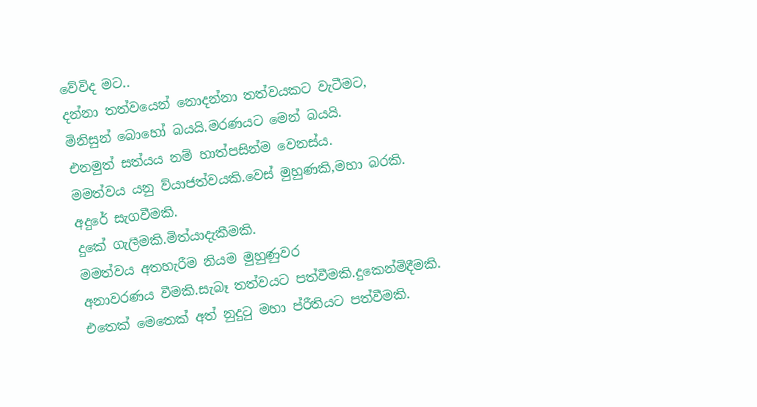වේවිද මට..
දන්නා තත්වයෙන් නොදන්නා තත්වයකට වැටීමට,
මිනිසුන් බොහෝ බයයි.මරණයට මෙන් බයයි.
එනමුත් සත්යය නම් හාත්පසින්ම වෙනස්ය.
මමත්වය යනු ව්යාජත්වයකි.වෙස් මුහුණකි,මහා බරකි.
අදුරේ සැගවීමකි.
දුකේ ගැලීමකි.මිත්යාදැකීමකි.
මමත්වය අතහැරීම නියම මුහුණුවර
අනාවරණය වීමකි.සැබෑ තත්වයට පත්වීමකි.දුකෙන්මිදීමකි.
එතෙක් මෙතෙක් අත් නුදුටු මහා ප්රීතියට පත්වීමකි.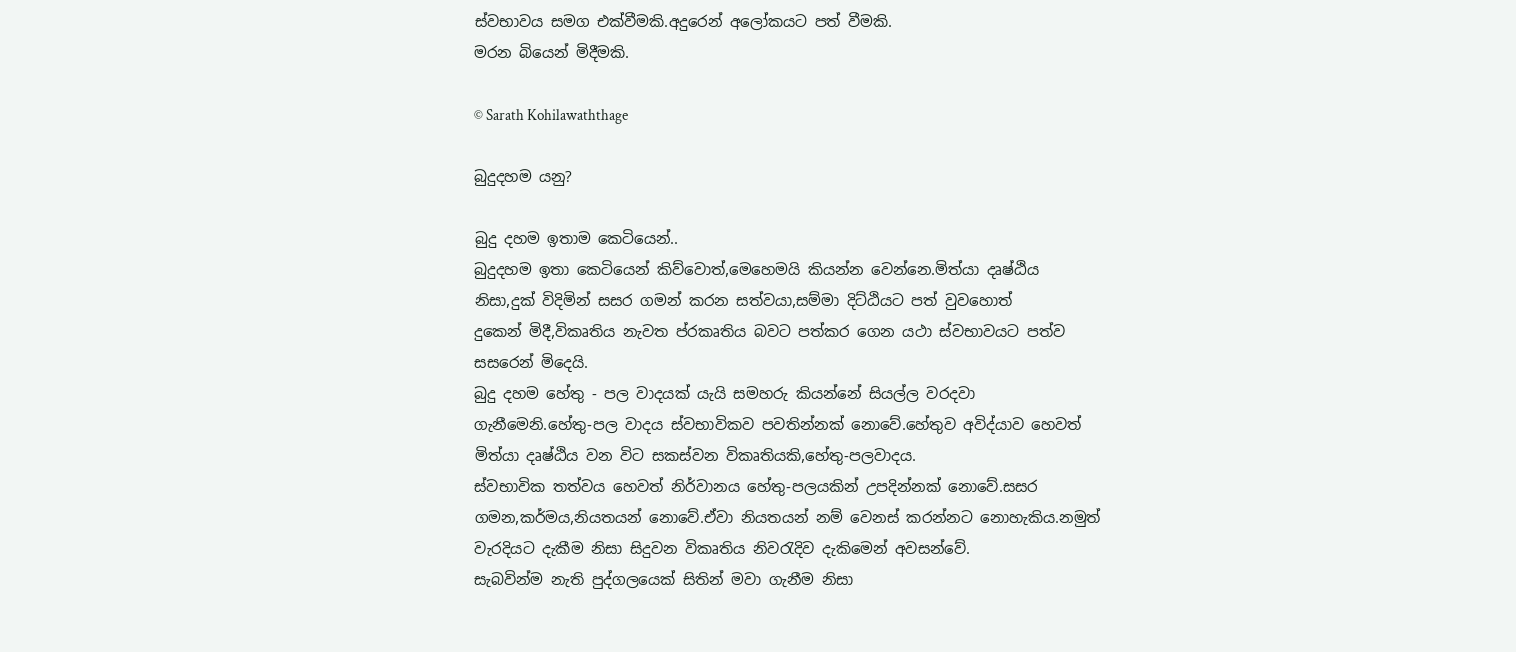ස්වභාවය සමග එක්වීමකි.අදුරෙන් අලෝකයට පත් වීමකි.
මරන බියෙන් මිදීමකි.

© Sarath Kohilawaththage

බුදුදහම යනු?

බුදු දහම ඉතාම කෙටියෙන්..
බුදුදහම ඉතා කෙටියෙන් කිව්වොත්,මෙහෙමයි කියන්න වෙන්නෙ.මිත්යා දෘෂ්ඨිය
නිසා,දුක් විදිමින් සසර ගමන් කරන සත්වයා,සම්මා දිට්ඨියට පත් වුවහොත්
දුකෙන් මිදී,විකෘතිය නැවත ප්රකෘතිය බවට පත්කර ගෙන යථා ස්වභාවයට පත්ව
සසරෙන් මිදෙයි.
බුදු දහම හේතු - පල වාදයක් යැයි සමහරු කියන්නේ සියල්ල වරදවා
ගැනීමෙනි.හේතු-පල වාදය ස්වභාවිකව පවතින්නක් නොවේ.හේතුව අවිද්යාව හෙවත්
මිත්යා දෘෂ්ඨිය වන විට සකස්වන විකෘතියකි,හේතු-පලවාදය.
ස්වභාවික තත්වය හෙවත් නිර්වානය හේතු-පලයකින් උපදින්නක් නොවේ.සසර
ගමන,කර්මය,නියතයන් නොවේ.ඒවා නියතයන් නම් වෙනස් කරන්නට නොහැකිය.නමුත්
වැරදියට දැකීම නිසා සිදුවන විකෘතිය නිවරැදිව දැකිමෙන් අවසන්වේ.
සැබවින්ම නැති පුද්ගලයෙක් සිතින් මවා ගැනීම නිසා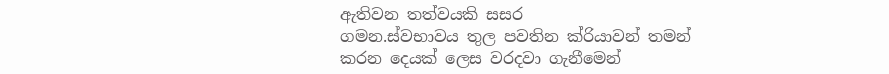ඇතිවන තත්වයකි සසර
ගමන.ස්වභාවය තුල පවතින ක්රියාවන් තමන් කරන දෙයක් ලෙස වරදවා ගැනීමෙන්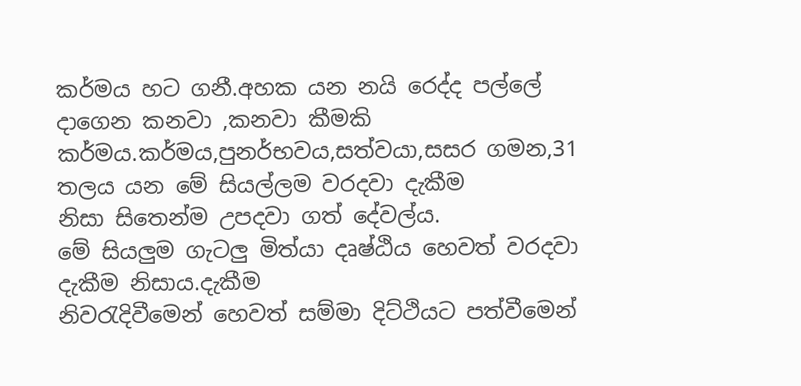කර්මය හට ගනී.අහක යන නයි රෙද්ද පල්ලේ දාගෙන කනවා ,කනවා කීමකි
කර්මය.කර්මය,පුනර්භවය,සත්වයා,සසර ගමන,31 තලය යන මේ සියල්ලම වරදවා දැකීම
නිසා සිතෙන්ම උපදවා ගත් දේවල්ය.
මේ සියලුම ගැටලු මිත්යා දෘෂ්ඨිය හෙවත් වරදවා දැකීම නිසාය.දැකීම
නිවරැදිවීමෙන් හෙවත් සම්මා දිට්ථියට පත්වීමෙන්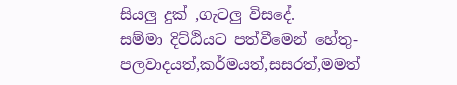සියලු දුක් ,ගැටලු විසදේ.
සම්මා දිට්ඨියට පත්වීමෙන් හේතු-පලවාදයත්,කර්මයත්,සසරත්,මමත්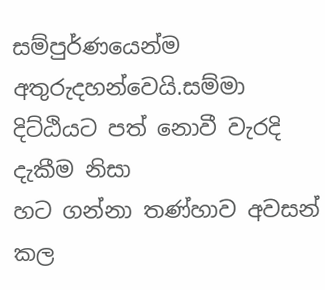සම්පුර්ණයෙන්ම අතුරුදහන්වෙයි.සම්මා දිට්ඨියට පත් නොවී වැරදි දැකීම නිසා
හට ගන්නා තණ්හාව අවසන් කල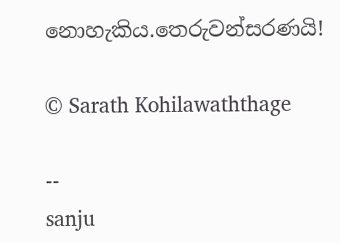නොහැකිය.තෙරුවන්සරණයි!

© Sarath Kohilawaththage

--
sanju